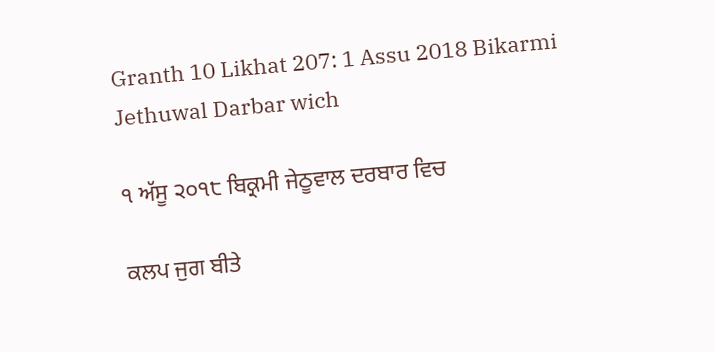Granth 10 Likhat 207: 1 Assu 2018 Bikarmi Jethuwal Darbar wich

੧ ਅੱਸੂ ੨੦੧੮ ਬਿਕ੍ਰਮੀ ਜੇਠੂਵਾਲ ਦਰਬਾਰ ਵਿਚ

ਕਲਪ ਜੁਗ ਬੀਤੇ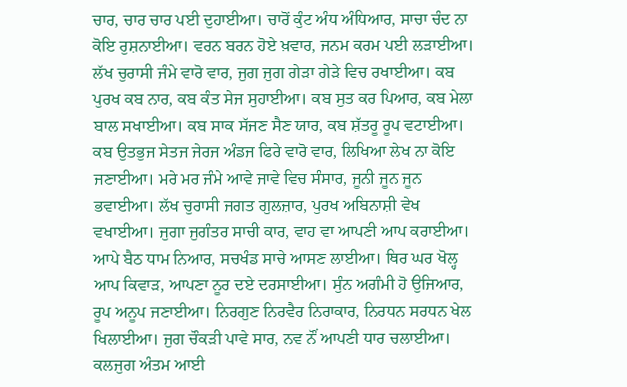ਚਾਰ, ਚਾਰ ਚਾਰ ਪਈ ਦੁਹਾਈਆ। ਚਾਰੋਂ ਕੁੰਟ ਅੰਧ ਅੰਧਿਆਰ, ਸਾਚਾ ਚੰਦ ਨਾ ਕੋਇ ਰੁਸ਼ਨਾਈਆ। ਵਰਨ ਬਰਨ ਹੋਏ ਖ਼ਵਾਰ, ਜਨਮ ਕਰਮ ਪਈ ਲੜਾਈਆ। ਲੱਖ ਚੁਰਾਸੀ ਜੰਮੇ ਵਾਰੋ ਵਾਰ, ਜੁਗ ਜੁਗ ਗੇੜਾ ਗੇੜੇ ਵਿਚ ਰਖਾਈਆ। ਕਬ ਪੁਰਖ ਕਬ ਨਾਰ, ਕਬ ਕੰਤ ਸੇਜ ਸੁਹਾਈਆ। ਕਬ ਸੁਤ ਕਰ ਪਿਆਰ, ਕਬ ਮੇਲਾ ਬਾਲ ਸਖਾਈਆ। ਕਬ ਸਾਕ ਸੱਜਣ ਸੈਣ ਯਾਰ, ਕਬ ਸ਼ੱਤਰੂ ਰੂਪ ਵਟਾਈਆ। ਕਬ ਉਤਭੁਜ ਸੇਤਜ ਜੇਰਜ ਅੰਡਜ ਫਿਰੇ ਵਾਰੋ ਵਾਰ, ਲਿਖਿਆ ਲੇਖ ਨਾ ਕੋਇ ਜਣਾਈਆ। ਮਰੇ ਮਰ ਜੰਮੇ ਆਵੇ ਜਾਵੇ ਵਿਚ ਸੰਸਾਰ, ਜੂਨੀ ਜੂਨ ਜੂਨ ਭਵਾਈਆ। ਲੱਖ ਚੁਰਾਸੀ ਜਗਤ ਗੁਲਜ਼ਾਰ, ਪੁਰਖ ਅਬਿਨਾਸ਼ੀ ਵੇਖ ਵਖਾਈਆ। ਜੁਗਾ ਜੁਗੰਤਰ ਸਾਚੀ ਕਾਰ, ਵਾਹ ਵਾ ਆਪਣੀ ਆਪ ਕਰਾਈਆ। ਆਪੇ ਬੈਠ ਧਾਮ ਨਿਆਰ, ਸਚਖੰਡ ਸਾਚੇ ਆਸਣ ਲਾਈਆ। ਥਿਰ ਘਰ ਖੋਲ੍ਹ ਆਪ ਕਿਵਾੜ, ਆਪਣਾ ਨੂਰ ਦਏ ਦਰਸਾਈਆ। ਸੁੰਨ ਅਗੰਮੀ ਹੋ ਉਜਿਆਰ, ਰੂਪ ਅਨੂਪ ਜਣਾਈਆ। ਨਿਰਗੁਣ ਨਿਰਵੈਰ ਨਿਰਾਕਾਰ, ਨਿਰਧਨ ਸਰਧਨ ਖੇਲ ਖਿਲਾਈਆ। ਜੁਗ ਚੌਕੜੀ ਪਾਵੇ ਸਾਰ, ਨਵ ਨੌਂ ਆਪਣੀ ਧਾਰ ਚਲਾਈਆ। ਕਲਜੁਗ ਅੰਤਮ ਆਈ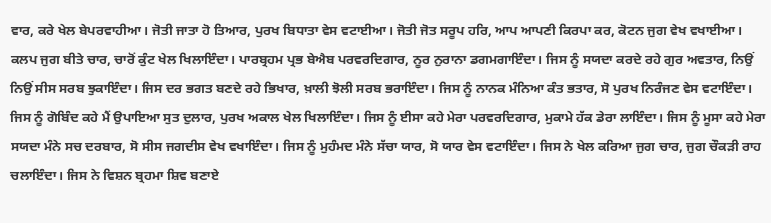ਵਾਰ, ਕਰੇ ਖੇਲ ਬੇਪਰਵਾਹੀਆ। ਜੋਤੀ ਜਾਤਾ ਹੋ ਤਿਆਰ, ਪੁਰਖ ਬਿਧਾਤਾ ਵੇਸ ਵਟਾਈਆ। ਜੋਤੀ ਜੋਤ ਸਰੂਪ ਹਰਿ, ਆਪ ਆਪਣੀ ਕਿਰਪਾ ਕਰ, ਕੋਟਨ ਜੁਗ ਵੇਖ ਵਖਾਈਆ। ਕਲਪ ਜੁਗ ਬੀਤੇ ਚਾਰ, ਚਾਰੋਂ ਕੁੰਟ ਖੇਲ ਖਿਲਾਇੰਦਾ। ਪਾਰਬ੍ਰਹਮ ਪ੍ਰਭ ਬੇਐਬ ਪਰਵਰਦਿਗਾਰ, ਨੂਰ ਨੁਰਾਨਾ ਡਗਮਗਾਇੰਦਾ। ਜਿਸ ਨੂੰ ਸਯਦਾ ਕਰਦੇ ਰਹੇ ਗੁਰ ਅਵਤਾਰ, ਨਿਉਂ ਨਿਉਂ ਸੀਸ ਸਰਬ ਝੁਕਾਇੰਦਾ। ਜਿਸ ਦਰ ਭਗਤ ਬਣਦੇ ਰਹੇ ਭਿਖਾਰ, ਖ਼ਾਲੀ ਝੋਲੀ ਸਰਬ ਭਰਾਇੰਦਾ। ਜਿਸ ਨੂੰ ਨਾਨਕ ਮੰਨਿਆ ਕੰਤ ਭਤਾਰ, ਸੋ ਪੁਰਖ ਨਿਰੰਜਣ ਵੇਸ ਵਟਾਇੰਦਾ। ਜਿਸ ਨੂੰ ਗੋਬਿੰਦ ਕਹੇ ਮੈਂ ਉਪਾਇਆ ਸੁਤ ਦੁਲਾਰ, ਪੁਰਖ ਅਕਾਲ ਖੇਲ ਖਿਲਾਇੰਦਾ। ਜਿਸ ਨੂੰ ਈਸਾ ਕਹੇ ਮੇਰਾ ਪਰਵਰਦਿਗਾਰ, ਮੁਕਾਮੇ ਹੱਕ ਡੇਰਾ ਲਾਇੰਦਾ। ਜਿਸ ਨੂੰ ਮੂਸਾ ਕਹੇ ਮੇਰਾ ਸਯਦਾ ਮੰਨੇ ਸਚ ਦਰਬਾਰ, ਸੋ ਸੀਸ ਜਗਦੀਸ ਵੇਖ ਵਖਾਇੰਦਾ। ਜਿਸ ਨੂੰ ਮੁਹੰਮਦ ਮੰਨੇ ਸੱਚਾ ਯਾਰ, ਸੋ ਯਾਰ ਵੇਸ ਵਟਾਇੰਦਾ। ਜਿਸ ਨੇ ਖੇਲ ਕਰਿਆ ਜੁਗ ਚਾਰ, ਜੁਗ ਚੌਕੜੀ ਰਾਹ ਚਲਾਇੰਦਾ। ਜਿਸ ਨੇ ਵਿਸ਼ਨ ਬ੍ਰਹਮਾ ਸ਼ਿਵ ਬਣਾਏ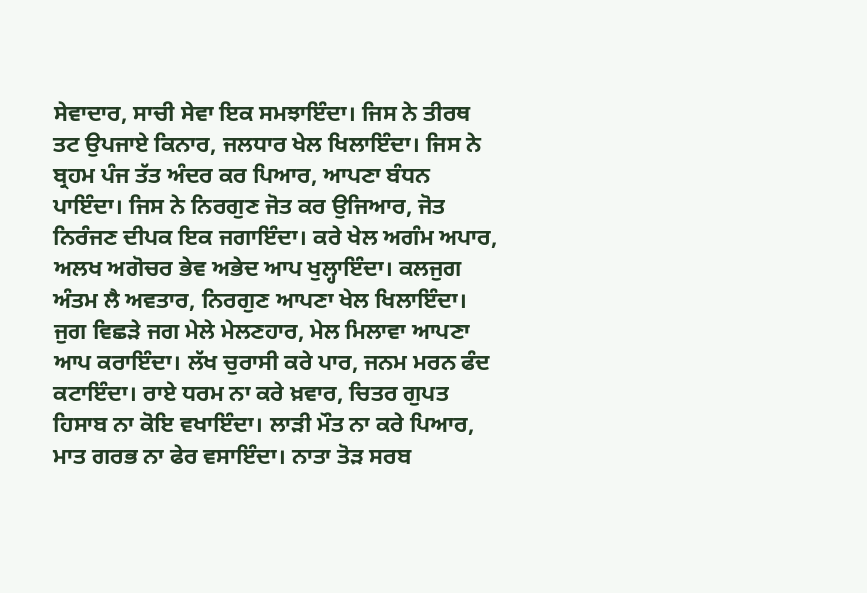ਸੇਵਾਦਾਰ, ਸਾਚੀ ਸੇਵਾ ਇਕ ਸਮਝਾਇੰਦਾ। ਜਿਸ ਨੇ ਤੀਰਥ ਤਟ ਉਪਜਾਏ ਕਿਨਾਰ, ਜਲਧਾਰ ਖੇਲ ਖਿਲਾਇੰਦਾ। ਜਿਸ ਨੇ ਬ੍ਰਹਮ ਪੰਜ ਤੱਤ ਅੰਦਰ ਕਰ ਪਿਆਰ, ਆਪਣਾ ਬੰਧਨ ਪਾਇੰਦਾ। ਜਿਸ ਨੇ ਨਿਰਗੁਣ ਜੋਤ ਕਰ ਉਜਿਆਰ, ਜੋਤ ਨਿਰੰਜਣ ਦੀਪਕ ਇਕ ਜਗਾਇੰਦਾ। ਕਰੇ ਖੇਲ ਅਗੰਮ ਅਪਾਰ, ਅਲਖ ਅਗੋਚਰ ਭੇਵ ਅਭੇਦ ਆਪ ਖੁਲ੍ਹਾਇੰਦਾ। ਕਲਜੁਗ ਅੰਤਮ ਲੈ ਅਵਤਾਰ, ਨਿਰਗੁਣ ਆਪਣਾ ਖੇਲ ਖਿਲਾਇੰਦਾ। ਜੁਗ ਵਿਛੜੇ ਜਗ ਮੇਲੇ ਮੇਲਣਹਾਰ, ਮੇਲ ਮਿਲਾਵਾ ਆਪਣਾ ਆਪ ਕਰਾਇੰਦਾ। ਲੱਖ ਚੁਰਾਸੀ ਕਰੇ ਪਾਰ, ਜਨਮ ਮਰਨ ਫੰਦ ਕਟਾਇੰਦਾ। ਰਾਏ ਧਰਮ ਨਾ ਕਰੇ ਖ਼ਵਾਰ, ਚਿਤਰ ਗੁਪਤ ਹਿਸਾਬ ਨਾ ਕੋਇ ਵਖਾਇੰਦਾ। ਲਾੜੀ ਮੌਤ ਨਾ ਕਰੇ ਪਿਆਰ, ਮਾਤ ਗਰਭ ਨਾ ਫੇਰ ਵਸਾਇੰਦਾ। ਨਾਤਾ ਤੋੜ ਸਰਬ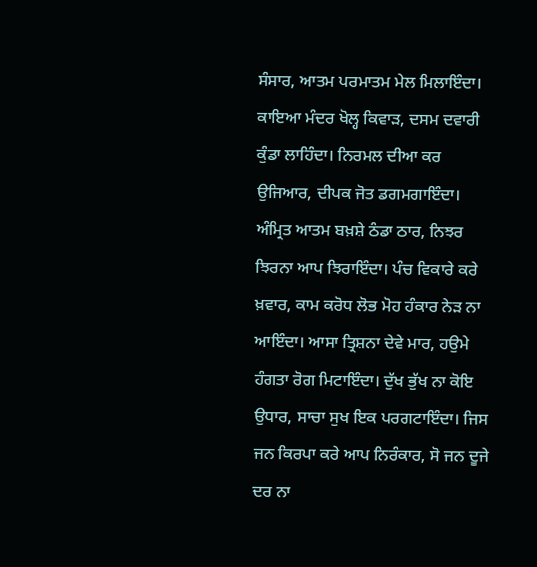ਸੰਸਾਰ, ਆਤਮ ਪਰਮਾਤਮ ਮੇਲ ਮਿਲਾਇੰਦਾ। ਕਾਇਆ ਮੰਦਰ ਖੋਲ੍ਹ ਕਿਵਾੜ, ਦਸਮ ਦਵਾਰੀ ਕੁੰਡਾ ਲਾਹਿੰਦਾ। ਨਿਰਮਲ ਦੀਆ ਕਰ ਉਜਿਆਰ, ਦੀਪਕ ਜੋਤ ਡਗਮਗਾਇੰਦਾ। ਅੰਮ੍ਰਿਤ ਆਤਮ ਬਖ਼ਸ਼ੇ ਠੰਡਾ ਠਾਰ, ਨਿਝਰ ਝਿਰਨਾ ਆਪ ਝਿਰਾਇੰਦਾ। ਪੰਚ ਵਿਕਾਰੇ ਕਰੇ ਖ਼ਵਾਰ, ਕਾਮ ਕਰੋਧ ਲੋਭ ਮੋਹ ਹੰਕਾਰ ਨੇੜ ਨਾ ਆਇੰਦਾ। ਆਸਾ ਤ੍ਰਿਸ਼ਨਾ ਦੇਵੇ ਮਾਰ, ਹਉਮੇ ਹੰਗਤਾ ਰੋਗ ਮਿਟਾਇੰਦਾ। ਦੁੱਖ ਭੁੱਖ ਨਾ ਕੋਇ ਉਧਾਰ, ਸਾਚਾ ਸੁਖ ਇਕ ਪਰਗਟਾਇੰਦਾ। ਜਿਸ ਜਨ ਕਿਰਪਾ ਕਰੇ ਆਪ ਨਿਰੰਕਾਰ, ਸੋ ਜਨ ਦੂਜੇ ਦਰ ਨਾ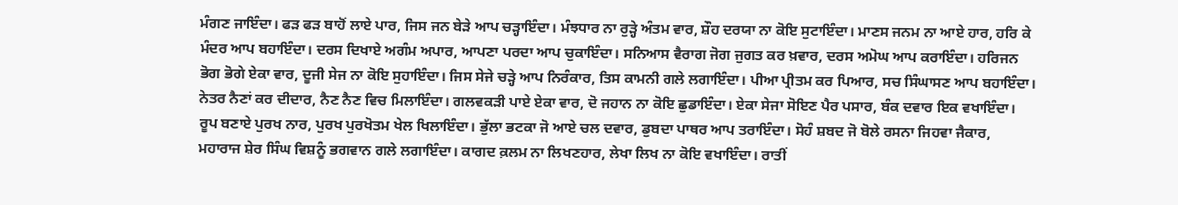ਮੰਗਣ ਜਾਇੰਦਾ। ਫੜ ਫੜ ਬਾਹੋਂ ਲਾਏ ਪਾਰ, ਜਿਸ ਜਨ ਬੇੜੇ ਆਪ ਚੜ੍ਹਾਇੰਦਾ। ਮੰਝਧਾਰ ਨਾ ਰੁੜ੍ਹੇ ਅੰਤਮ ਵਾਰ, ਸ਼ੌਹ ਦਰਯਾ ਨਾ ਕੋਇ ਸੁਟਾਇੰਦਾ। ਮਾਣਸ ਜਨਮ ਨਾ ਆਏ ਹਾਰ, ਹਰਿ ਕੇ ਮੰਦਰ ਆਪ ਬਹਾਇੰਦਾ। ਦਰਸ ਦਿਖਾਏ ਅਗੰਮ ਅਪਾਰ, ਆਪਣਾ ਪਰਦਾ ਆਪ ਚੁਕਾਇੰਦਾ। ਸਨਿਆਸ ਵੈਰਾਗ ਜੋਗ ਜੁਗਤ ਕਰ ਖ਼ਵਾਰ, ਦਰਸ ਅਮੋਘ ਆਪ ਕਰਾਇੰਦਾ। ਹਰਿਜਨ ਭੋਗ ਭੋਗੇ ਏਕਾ ਵਾਰ, ਦੂਜੀ ਸੇਜ ਨਾ ਕੋਇ ਸੁਹਾਇੰਦਾ। ਜਿਸ ਸੇਜੇ ਚੜ੍ਹੇ ਆਪ ਨਿਰੰਕਾਰ, ਤਿਸ ਕਾਮਨੀ ਗਲੇ ਲਗਾਇੰਦਾ। ਪੀਆ ਪ੍ਰੀਤਮ ਕਰ ਪਿਆਰ, ਸਚ ਸਿੰਘਾਸਣ ਆਪ ਬਹਾਇੰਦਾ। ਨੇਤਰ ਨੈਣਾਂ ਕਰ ਦੀਦਾਰ, ਨੈਣ ਨੈਣ ਵਿਚ ਮਿਲਾਇੰਦਾ। ਗਲਵਕੜੀ ਪਾਏ ਏਕਾ ਵਾਰ, ਦੋ ਜਹਾਨ ਨਾ ਕੋਇ ਛੁਡਾਇੰਦਾ। ਏਕਾ ਸੇਜਾ ਸੋਇਣ ਪੈਰ ਪਸਾਰ, ਬੰਕ ਦਵਾਰ ਇਕ ਵਖਾਇੰਦਾ। ਰੂਪ ਬਣਾਏ ਪੁਰਖ ਨਾਰ, ਪੁਰਖ ਪੁਰਖੋਤਮ ਖੇਲ ਖਿਲਾਇੰਦਾ। ਭੁੱਲਾ ਭਟਕਾ ਜੋ ਆਏ ਚਲ ਦਵਾਰ, ਡੁਬਦਾ ਪਾਥਰ ਆਪ ਤਰਾਇੰਦਾ। ਸੋਹੰ ਸ਼ਬਦ ਜੋ ਬੋਲੇ ਰਸਨਾ ਜਿਹਵਾ ਜੈਕਾਰ, ਮਹਾਰਾਜ ਸ਼ੇਰ ਸਿੰਘ ਵਿਸ਼ਨੂੰ ਭਗਵਾਨ ਗਲੇ ਲਗਾਇੰਦਾ। ਕਾਗਦ ਕ਼ਲਮ ਨਾ ਲਿਖਣਹਾਰ, ਲੇਖਾ ਲਿਖ ਨਾ ਕੋਇ ਵਖਾਇੰਦਾ। ਰਾਤੀਂ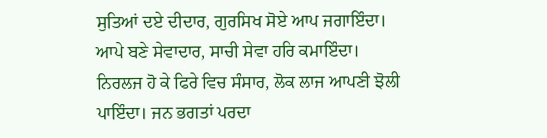ਸੁਤਿਆਂ ਦਏ ਦੀਦਾਰ, ਗੁਰਸਿਖ ਸੋਏ ਆਪ ਜਗਾਇੰਦਾ। ਆਪੇ ਬਣੇ ਸੇਵਾਦਾਰ, ਸਾਚੀ ਸੇਵਾ ਹਰਿ ਕਮਾਇੰਦਾ। ਨਿਰਲਜ ਹੋ ਕੇ ਫਿਰੇ ਵਿਚ ਸੰਸਾਰ, ਲੋਕ ਲਾਜ ਆਪਣੀ ਝੋਲੀ ਪਾਇੰਦਾ। ਜਨ ਭਗਤਾਂ ਪਰਦਾ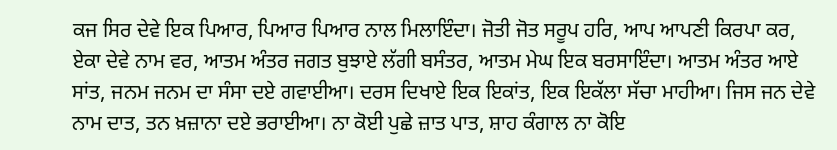ਕਜ ਸਿਰ ਦੇਵੇ ਇਕ ਪਿਆਰ, ਪਿਆਰ ਪਿਆਰ ਨਾਲ ਮਿਲਾਇੰਦਾ। ਜੋਤੀ ਜੋਤ ਸਰੂਪ ਹਰਿ, ਆਪ ਆਪਣੀ ਕਿਰਪਾ ਕਰ, ਏਕਾ ਦੇਵੇ ਨਾਮ ਵਰ, ਆਤਮ ਅੰਤਰ ਜਗਤ ਬੁਝਾਏ ਲੱਗੀ ਬਸੰਤਰ, ਆਤਮ ਮੇਘ ਇਕ ਬਰਸਾਇੰਦਾ। ਆਤਮ ਅੰਤਰ ਆਏ ਸਾਂਤ, ਜਨਮ ਜਨਮ ਦਾ ਸੰਸਾ ਦਏ ਗਵਾਈਆ। ਦਰਸ ਦਿਖਾਏ ਇਕ ਇਕਾਂਤ, ਇਕ ਇਕੱਲਾ ਸੱਚਾ ਮਾਹੀਆ। ਜਿਸ ਜਨ ਦੇਵੇ ਨਾਮ ਦਾਤ, ਤਨ ਖ਼ਜ਼ਾਨਾ ਦਏ ਭਰਾਈਆ। ਨਾ ਕੋਈ ਪੁਛੇ ਜ਼ਾਤ ਪਾਤ, ਸ਼ਾਹ ਕੰਗਾਲ ਨਾ ਕੋਇ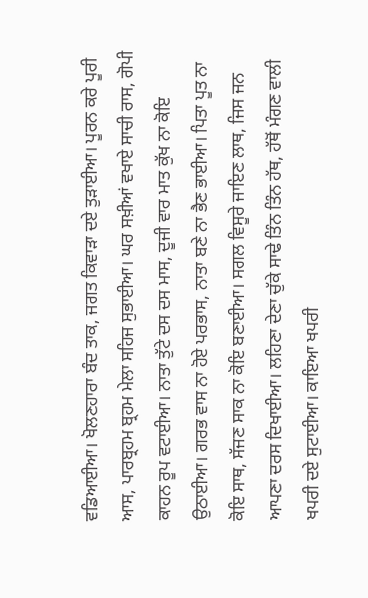ਵਡਿਆਈਆ। ਖੋਲਣਹਾਰਾ ਬੰਦ ਤਾਕ, ਜਗਤ ਕਿਵਾੜਾ ਦਏ ਤੁੜਾਈਆ। ਪੂਰਨ ਕਰੇ ਪੂਰੀ ਆਸ, ਪਾਰਬ੍ਰਹਮ ਬ੍ਰਹਮ ਮੇਲਾ ਸਹਿਜ ਸੁਭਾਈਆ। ਘਰ ਸਖ਼ੀਆਂ ਵਖਾਏ ਸਾਚੀ ਰਾਸ, ਗੋਪੀ ਕਾਹਨ ਰੂਪ ਵਟਾਈਆ। ਨਾਤਾ ਤੁੱਟੇ ਦਸ ਦਸ ਮਾਸ, ਦੂਜੀ ਵਾਰ ਮਾਤ ਕੁੱਖ ਨਾ ਕੋਇ ਉਠਾਈਆ। ਗਰਭ ਵਾਸ ਨਾ ਹੋਏ ਪਰਭਾਸ, ਨਾਤਾ ਬਣੇ ਨਾ ਭੈਣ ਭਾਈਆ। ਪਿਤਾ ਪੂਤ ਨਾ ਕੋਇ ਸਾਥ, ਸੱਜਣ ਸਾਕ ਨਾ ਕੋਇ ਬਣਾਈਆ। ਸਗਲ ਵਿਸੂਰੇ ਜਾਇਣ ਲਾਥ, ਜਿਸ ਜਨ ਆਪਣਾ ਦਰਸ ਦਿਖਾਈਆ। ਲਹਿਣਾ ਦੇਣਾ ਚੁੱਕੇ ਸਾਢੇ ਤਿੰਨ ਤਿੰਨ ਹੱਥ, ਹੱਥੋਂ ਮੰਗਣ ਵਾਲੀ ਖਪਰੀ ਦਏ ਸੁਟਾਈਆ। ਕਾਇਆ ਖਪਰੀ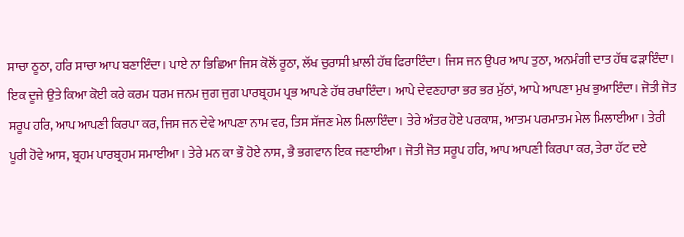ਸਾਚਾ ਠੂਠਾ, ਹਰਿ ਸਾਚਾ ਆਪ ਬਣਾਇੰਦਾ। ਪਾਏ ਨਾ ਭਿਛਿਆ ਜਿਸ ਕੋਲੋਂ ਰੂਠਾ, ਲੱਖ ਚੁਰਾਸੀ ਖ਼ਾਲੀ ਹੱਥ ਫਿਰਾਇੰਦਾ। ਜਿਸ ਜਨ ਉਪਰ ਆਪ ਤੁਠਾ, ਅਨਮੰਗੀ ਦਾਤ ਹੱਥ ਫੜਾਇੰਦਾ। ਇਕ ਦੂਜੇ ਉਤੇ ਕਿਆ ਕੋਈ ਕਰੇ ਕਰਮ ਧਰਮ ਜਨਮ ਜੁਗ ਜੁਗ ਪਾਰਬ੍ਰਹਮ ਪ੍ਰਭ ਆਪਣੇ ਹੱਥ ਰਖਾਇੰਦਾ। ਆਪੇ ਦੇਵਣਹਾਰਾ ਭਰ ਭਰ ਮੁੱਠਾਂ, ਆਪੇ ਆਪਣਾ ਮੁਖ ਭੁਆਇੰਦਾ। ਜੋਤੀ ਜੋਤ ਸਰੂਪ ਹਰਿ, ਆਪ ਆਪਣੀ ਕਿਰਪਾ ਕਰ, ਜਿਸ ਜਨ ਦੇਵੇ ਆਪਣਾ ਨਾਮ ਵਰ, ਤਿਸ ਸੱਜਣ ਮੇਲ ਮਿਲਾਇੰਦਾ। ਤੇਰੇ ਅੰਤਰ ਹੋਏ ਪਰਕਾਸ਼, ਆਤਮ ਪਰਮਾਤਮ ਮੇਲ ਮਿਲਾਈਆ। ਤੇਰੀ ਪੂਰੀ ਹੋਵੇ ਆਸ, ਬ੍ਰਹਮ ਪਾਰਬ੍ਰਹਮ ਸਮਾਈਆ। ਤੇਰੇ ਮਨ ਕਾ ਭੌ ਹੋਏ ਨਾਸ, ਭੈ ਭਗਵਾਨ ਇਕ ਜਣਾਈਆ। ਜੋਤੀ ਜੋਤ ਸਰੂਪ ਹਰਿ, ਆਪ ਆਪਣੀ ਕਿਰਪਾ ਕਰ, ਤੇਰਾ ਹੱਟ ਦਏ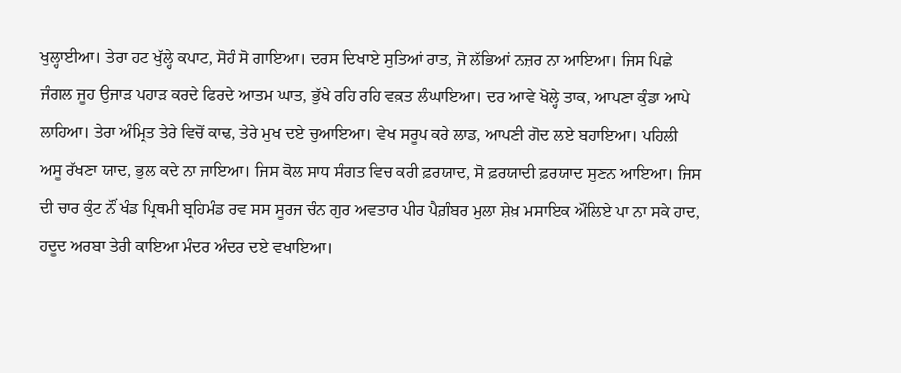ਖੁਲ੍ਹਾਈਆ। ਤੇਰਾ ਹਟ ਖੁੱਲ੍ਹੇ ਕਪਾਟ, ਸੋਹੰ ਸੋ ਗਾਇਆ। ਦਰਸ ਦਿਖਾਏ ਸੁਤਿਆਂ ਰਾਤ, ਜੋ ਲੱਭਿਆਂ ਨਜ਼ਰ ਨਾ ਆਇਆ। ਜਿਸ ਪਿਛੇ ਜੰਗਲ ਜੂਹ ਉਜਾੜ ਪਹਾੜ ਕਰਦੇ ਫਿਰਦੇ ਆਤਮ ਘਾਤ, ਭੁੱਖੇ ਰਹਿ ਰਹਿ ਵਕ਼ਤ ਲੰਘਾਇਆ। ਦਰ ਆਵੇ ਖੋਲ੍ਹੇ ਤਾਕ, ਆਪਣਾ ਕੁੰਡਾ ਆਪੇ ਲਾਹਿਆ। ਤੇਰਾ ਅੰਮ੍ਰਿਤ ਤੇਰੇ ਵਿਚੋਂ ਕਾਢ, ਤੇਰੇ ਮੁਖ ਦਏ ਚੁਆਇਆ। ਵੇਖ ਸਰੂਪ ਕਰੇ ਲਾਡ, ਆਪਣੀ ਗੋਦ ਲਏ ਬਹਾਇਆ। ਪਹਿਲੀ ਅਸੂ ਰੱਖਣਾ ਯਾਦ, ਭੁਲ ਕਦੇ ਨਾ ਜਾਇਆ। ਜਿਸ ਕੋਲ ਸਾਧ ਸੰਗਤ ਵਿਚ ਕਰੀ ਫ਼ਰਯਾਦ, ਸੋ ਫ਼ਰਯਾਦੀ ਫ਼ਰਯਾਦ ਸੁਣਨ ਆਇਆ। ਜਿਸ ਦੀ ਚਾਰ ਕੁੰਟ ਨੌਂ ਖੰਡ ਪ੍ਰਿਥਮੀ ਬ੍ਰਹਿਮੰਡ ਰਵ ਸਸ ਸੂਰਜ ਚੰਨ ਗੁਰ ਅਵਤਾਰ ਪੀਰ ਪੈਗ਼ੰਬਰ ਮੁਲਾ ਸ਼ੇਖ਼ ਮਸਾਇਕ ਔਲਿਏ ਪਾ ਨਾ ਸਕੇ ਹਾਦ, ਹਦੂਦ ਅਰਬਾ ਤੇਰੀ ਕਾਇਆ ਮੰਦਰ ਅੰਦਰ ਦਏ ਵਖਾਇਆ।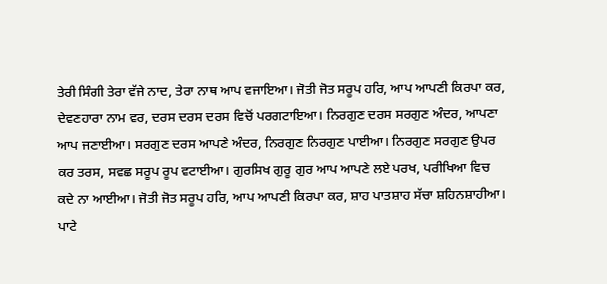ਤੇਰੀ ਸਿੰਗੀ ਤੇਰਾ ਵੱਜੇ ਨਾਦ, ਤੇਰਾ ਨਾਥ ਆਪ ਵਜਾਇਆ। ਜੋਤੀ ਜੋਤ ਸਰੂਪ ਹਰਿ, ਆਪ ਆਪਣੀ ਕਿਰਪਾ ਕਰ, ਦੇਵਣਹਾਰਾ ਨਾਮ ਵਰ, ਦਰਸ ਦਰਸ ਦਰਸ ਵਿਚੋਂ ਪਰਗਟਾਇਆ। ਨਿਰਗੁਣ ਦਰਸ ਸਰਗੁਣ ਅੰਦਰ, ਆਪਣਾ ਆਪ ਜਣਾਈਆ। ਸਰਗੁਣ ਦਰਸ ਆਪਣੇ ਅੰਦਰ, ਨਿਰਗੁਣ ਨਿਰਗੁਣ ਪਾਈਆ। ਨਿਰਗੁਣ ਸਰਗੁਣ ਉਪਰ ਕਰ ਤਰਸ, ਸਵਛ ਸਰੂਪ ਰੂਪ ਵਟਾਈਆ। ਗੁਰਸਿਖ ਗੁਰੂ ਗੁਰ ਆਪ ਆਪਣੇ ਲਏ ਪਰਖ, ਪਰੀਖਿਆ ਵਿਚ ਕਦੇ ਨਾ ਆਈਆ। ਜੋਤੀ ਜੋਤ ਸਰੂਪ ਹਰਿ, ਆਪ ਆਪਣੀ ਕਿਰਪਾ ਕਰ, ਸ਼ਾਹ ਪਾਤਸ਼ਾਹ ਸੱਚਾ ਸ਼ਹਿਨਸ਼ਾਹੀਆ। ਪਾਟੇ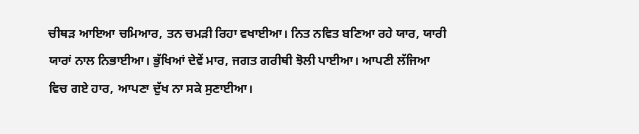ਚੀਥੜ ਆਇਆ ਚਮਿਆਰ, ਤਨ ਚਮੜੀ ਰਿਹਾ ਵਖਾਈਆ। ਨਿਤ ਨਵਿਤ ਬਣਿਆ ਰਹੇ ਯਾਰ, ਯਾਰੀ ਯਾਰਾਂ ਨਾਲ ਨਿਭਾਈਆ। ਭੁੱਖਿਆਂ ਦੇਵੇਂ ਮਾਰ, ਜਗਤ ਗਰੀਥੀ ਝੋਲੀ ਪਾਈਆ। ਆਪਣੀ ਲੱਜਿਆ ਵਿਚ ਗਏ ਹਾਰ, ਆਪਣਾ ਦੁੱਖ ਨਾ ਸਕੇ ਸੁਣਾਈਆ।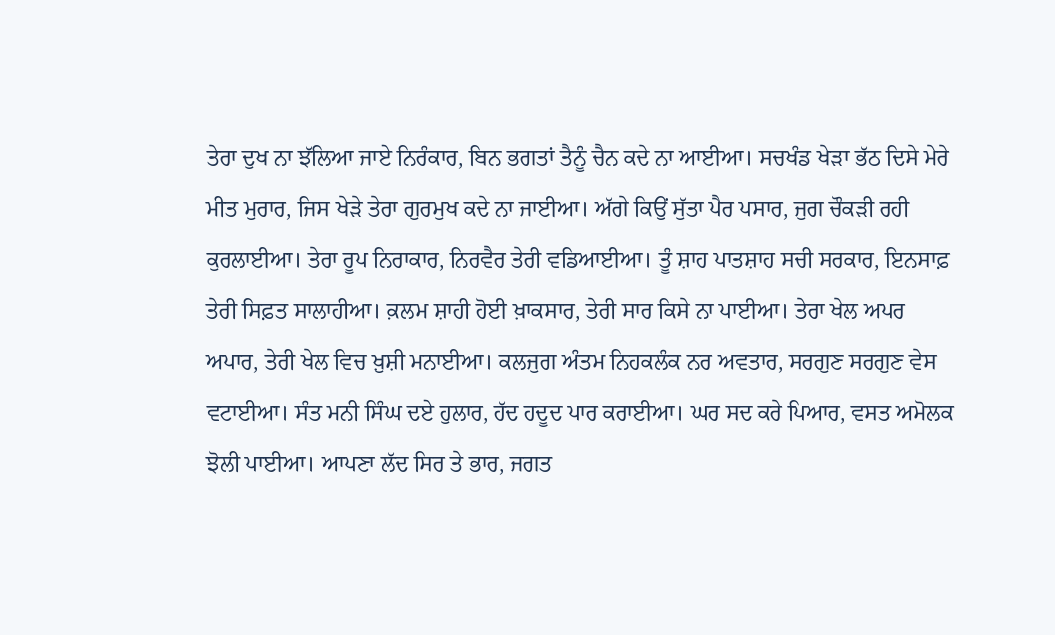ਤੇਰਾ ਦੁਖ ਨਾ ਝੱਲਿਆ ਜਾਏ ਨਿਰੰਕਾਰ, ਬਿਨ ਭਗਤਾਂ ਤੈਨੂੰ ਚੈਨ ਕਦੇ ਨਾ ਆਈਆ। ਸਚਖੰਡ ਖੇੜਾ ਭੱਠ ਦਿਸੇ ਮੇਰੇ ਮੀਤ ਮੁਰਾਰ, ਜਿਸ ਖੇੜੇ ਤੇਰਾ ਗੁਰਮੁਖ ਕਦੇ ਨਾ ਜਾਈਆ। ਅੱਗੇ ਕਿਉਂ ਸੁੱਤਾ ਪੈਰ ਪਸਾਰ, ਜੁਗ ਚੌਕੜੀ ਰਹੀ ਕੁਰਲਾਈਆ। ਤੇਰਾ ਰੂਪ ਨਿਰਾਕਾਰ, ਨਿਰਵੈਰ ਤੇਰੀ ਵਡਿਆਈਆ। ਤੂੰ ਸ਼ਾਹ ਪਾਤਸ਼ਾਹ ਸਚੀ ਸਰਕਾਰ, ਇਨਸਾਫ਼ ਤੇਰੀ ਸਿਫ਼ਤ ਸਾਲਾਹੀਆ। ਕ਼ਲਮ ਸ਼ਾਹੀ ਹੋਈ ਖ਼ਾਕਸਾਰ, ਤੇਰੀ ਸਾਰ ਕਿਸੇ ਨਾ ਪਾਈਆ। ਤੇਰਾ ਖੇਲ ਅਪਰ ਅਪਾਰ, ਤੇਰੀ ਖੇਲ ਵਿਚ ਖ਼ੁਸ਼ੀ ਮਨਾਈਆ। ਕਲਜੁਗ ਅੰਤਮ ਨਿਹਕਲੰਕ ਨਰ ਅਵਤਾਰ, ਸਰਗੁਣ ਸਰਗੁਣ ਵੇਸ ਵਟਾਈਆ। ਸੰਤ ਮਨੀ ਸਿੰਘ ਦਏ ਹੁਲਾਰ, ਹੱਦ ਹਦੂਦ ਪਾਰ ਕਰਾਈਆ। ਘਰ ਸਦ ਕਰੇ ਪਿਆਰ, ਵਸਤ ਅਮੋਲਕ ਝੋਲੀ ਪਾਈਆ। ਆਪਣਾ ਲੱਦ ਸਿਰ ਤੇ ਭਾਰ, ਜਗਤ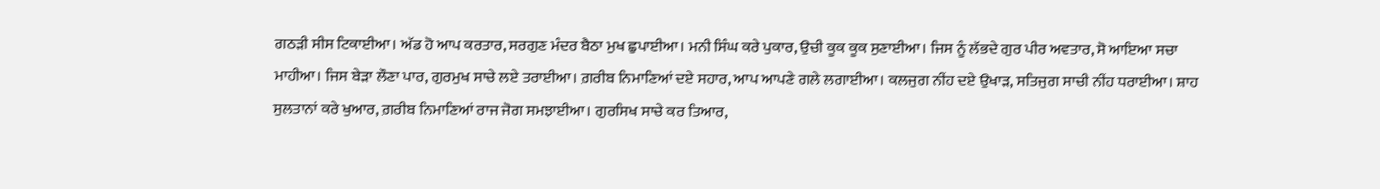ਗਠੜੀ ਸੀਸ ਟਿਕਾਈਆ। ਅੱਡ ਹੋ ਆਪ ਕਰਤਾਰ, ਸਰਗੁਣ ਮੰਦਰ ਬੈਠਾ ਮੁਖ ਛੁਪਾਈਆ। ਮਨੀ ਸਿੰਘ ਕਰੇ ਪੁਕਾਰ, ਉਚੀ ਕੂਕ ਕੂਕ ਸੁਣਾਈਆ। ਜਿਸ ਨੂੰ ਲੱਭਦੇ ਗੁਰ ਪੀਰ ਅਵਤਾਰ, ਸੋ ਆਇਆ ਸਚਾ ਮਾਹੀਆ। ਜਿਸ ਬੇੜਾ ਲੌਣਾ ਪਾਰ, ਗੁਰਮੁਖ ਸਾਚੇ ਲਏ ਤਰਾਈਆ। ਗ਼ਰੀਬ ਨਿਮਾਣਿਆਂ ਦਏ ਸਹਾਰ, ਆਪ ਆਪਣੇ ਗਲੇ ਲਗਾਈਆ। ਕਲਜੁਗ ਨੀਂਹ ਦਏ ਉਖਾੜ, ਸਤਿਜੁਗ ਸਾਚੀ ਨੀਂਹ ਧਰਾਈਆ। ਸ਼ਾਹ ਸੁਲਤਾਨਾਂ ਕਰੇ ਖੁਆਰ, ਗ਼ਰੀਬ ਨਿਮਾਣਿਆਂ ਰਾਜ ਜੋਗ ਸਮਝਾਈਆ। ਗੁਰਸਿਖ ਸਾਚੇ ਕਰ ਤਿਆਰ,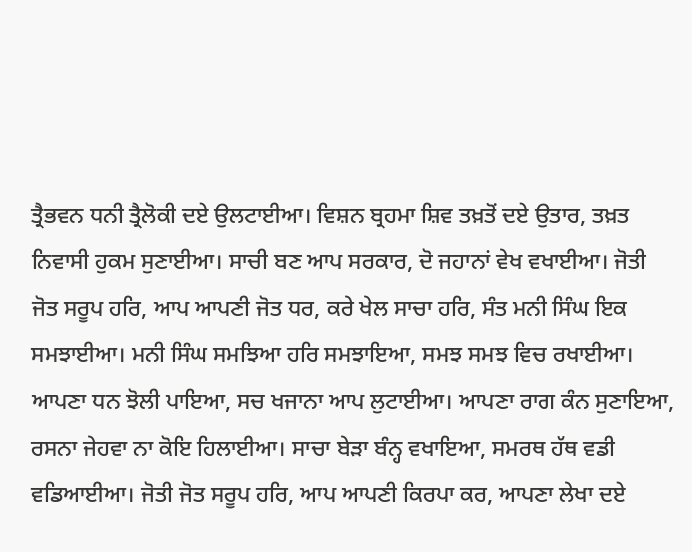ਤ੍ਰੈਭਵਨ ਧਨੀ ਤ੍ਰੈਲੋਕੀ ਦਏ ਉਲਟਾਈਆ। ਵਿਸ਼ਨ ਬ੍ਰਹਮਾ ਸ਼ਿਵ ਤਖ਼ਤੋਂ ਦਏ ਉਤਾਰ, ਤਖ਼ਤ ਨਿਵਾਸੀ ਹੁਕਮ ਸੁਣਾਈਆ। ਸਾਚੀ ਬਣ ਆਪ ਸਰਕਾਰ, ਦੋ ਜਹਾਨਾਂ ਵੇਖ ਵਖਾਈਆ। ਜੋਤੀ ਜੋਤ ਸਰੂਪ ਹਰਿ, ਆਪ ਆਪਣੀ ਜੋਤ ਧਰ, ਕਰੇ ਖੇਲ ਸਾਚਾ ਹਰਿ, ਸੰਤ ਮਨੀ ਸਿੰਘ ਇਕ ਸਮਝਾਈਆ। ਮਨੀ ਸਿੰਘ ਸਮਝਿਆ ਹਰਿ ਸਮਝਾਇਆ, ਸਮਝ ਸਮਝ ਵਿਚ ਰਖਾਈਆ। ਆਪਣਾ ਧਨ ਝੋਲੀ ਪਾਇਆ, ਸਚ ਖਜਾਨਾ ਆਪ ਲੁਟਾਈਆ। ਆਪਣਾ ਰਾਗ ਕੰਨ ਸੁਣਾਇਆ, ਰਸਨਾ ਜੇਹਵਾ ਨਾ ਕੋਇ ਹਿਲਾਈਆ। ਸਾਚਾ ਬੇੜਾ ਬੰਨ੍ਹ ਵਖਾਇਆ, ਸਮਰਥ ਹੱਥ ਵਡੀ ਵਡਿਆਈਆ। ਜੋਤੀ ਜੋਤ ਸਰੂਪ ਹਰਿ, ਆਪ ਆਪਣੀ ਕਿਰਪਾ ਕਰ, ਆਪਣਾ ਲੇਖਾ ਦਏ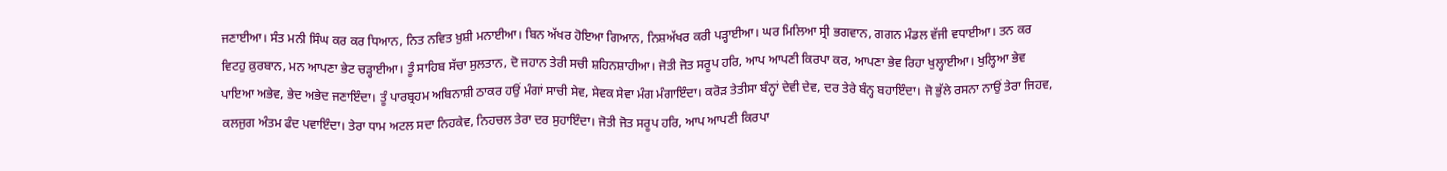ਜਣਾਈਆ। ਸੰਤ ਮਨੀ ਸਿੰਘ ਕਰ ਕਰ ਧਿਆਨ, ਨਿਤ ਨਵਿਤ ਖ਼ੁਸ਼ੀ ਮਨਾਈਆ। ਬਿਨ ਅੱਖਰ ਹੋਇਆ ਗਿਆਨ, ਨਿਸ਼ਅੱਖਰ ਕਰੀ ਪੜ੍ਹਾਈਆ। ਘਰ ਮਿਲਿਆ ਸ੍ਰੀ ਭਗਵਾਨ, ਗਗਨ ਮੰਡਲ ਵੱਜੀ ਵਧਾਈਆ। ਤਨ ਕਰ ਵਿਟਹੁ ਕ਼ੁਰਬਾਨ, ਮਨ ਆਪਣਾ ਭੇਟ ਚੜ੍ਹਾਈਆ। ਤੂੰ ਸਾਹਿਬ ਸੱਚਾ ਸੁਲਤਾਨ, ਦੋ ਜਹਾਨ ਤੇਰੀ ਸਚੀ ਸ਼ਹਿਨਸ਼ਾਹੀਆ। ਜੋਤੀ ਜੋਤ ਸਰੂਪ ਹਰਿ, ਆਪ ਆਪਣੀ ਕਿਰਪਾ ਕਰ, ਆਪਣਾ ਭੇਵ ਰਿਹਾ ਖੁਲ੍ਹਾਈਆ। ਖੁਲ੍ਹਿਆ ਭੇਵ ਪਾਇਆ ਅਭੇਵ, ਭੇਦ ਅਭੇਦ ਜਣਾਇੰਦਾ। ਤੂੰ ਪਾਰਬ੍ਰਹਮ ਅਬਿਨਾਸ਼ੀ ਠਾਕਰ ਹਉਂ ਮੰਗਾਂ ਸਾਚੀ ਸੇਵ, ਸੇਵਕ ਸੇਵਾ ਮੰਗ ਮੰਗਾਇੰਦਾ। ਕਰੋੜ ਤੇਤੀਸਾ ਬੰਨ੍ਹਾਂ ਦੇਵੀ ਦੇਵ, ਦਰ ਤੇਰੇ ਬੰਨ੍ਹ ਬਹਾਇੰਦਾ। ਜੋ ਭੁੱਲੇ ਰਸਨਾ ਨਾਉਂ ਤੇਰਾ ਜਿਹਵ, ਕਲਜੁਗ ਅੰਤਮ ਫੰਦ ਪਵਾਇੰਦਾ। ਤੇਰਾ ਧਾਮ ਅਟਲ ਸਦਾ ਨਿਹਕੇਵ, ਨਿਹਚਲ ਤੇਰਾ ਦਰ ਸੁਹਾਇੰਦਾ। ਜੋਤੀ ਜੋਤ ਸਰੂਪ ਹਰਿ, ਆਪ ਆਪਣੀ ਕਿਰਪਾ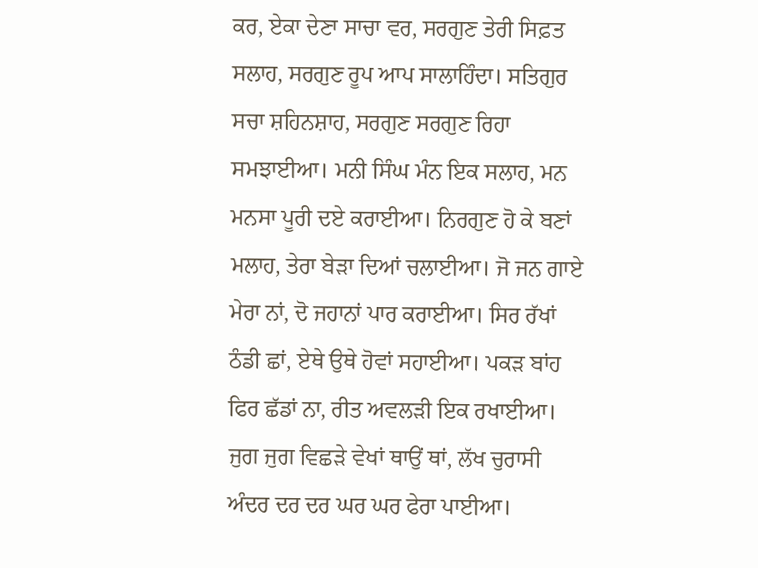ਕਰ, ਏਕਾ ਦੇਣਾ ਸਾਚਾ ਵਰ, ਸਰਗੁਣ ਤੇਰੀ ਸਿਫ਼ਤ ਸਲਾਹ, ਸਰਗੁਣ ਰੂਪ ਆਪ ਸਾਲਾਹਿੰਦਾ। ਸਤਿਗੁਰ ਸਚਾ ਸ਼ਹਿਨਸ਼ਾਹ, ਸਰਗੁਣ ਸਰਗੁਣ ਰਿਹਾ ਸਮਝਾਈਆ। ਮਨੀ ਸਿੰਘ ਮੰਨ ਇਕ ਸਲਾਹ, ਮਨ ਮਨਸਾ ਪੂਰੀ ਦਏ ਕਰਾਈਆ। ਨਿਰਗੁਣ ਹੋ ਕੇ ਬਣਾਂ ਮਲਾਹ, ਤੇਰਾ ਬੇੜਾ ਦਿਆਂ ਚਲਾਈਆ। ਜੋ ਜਨ ਗਾਏ ਮੇਰਾ ਨਾਂ, ਦੋ ਜਹਾਨਾਂ ਪਾਰ ਕਰਾਈਆ। ਸਿਰ ਰੱਖਾਂ ਠੰਡੀ ਛਾਂ, ਏਥੇ ਉਥੇ ਹੋਵਾਂ ਸਹਾਈਆ। ਪਕੜ ਬਾਂਹ ਫਿਰ ਛੱਡਾਂ ਨਾ, ਰੀਤ ਅਵਲੜੀ ਇਕ ਰਖਾਈਆ। ਜੁਗ ਜੁਗ ਵਿਛੜੇ ਵੇਖਾਂ ਥਾਉਂ ਥਾਂ, ਲੱਖ ਚੁਰਾਸੀ ਅੰਦਰ ਦਰ ਦਰ ਘਰ ਘਰ ਫੇਰਾ ਪਾਈਆ।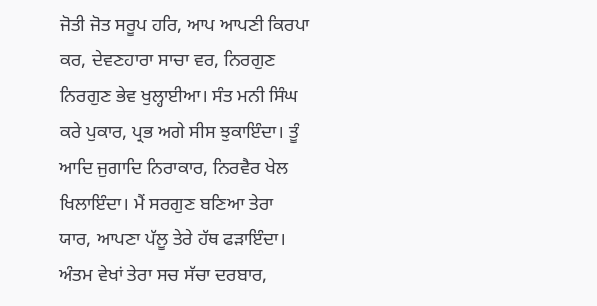ਜੋਤੀ ਜੋਤ ਸਰੂਪ ਹਰਿ, ਆਪ ਆਪਣੀ ਕਿਰਪਾ ਕਰ, ਦੇਵਣਹਾਰਾ ਸਾਚਾ ਵਰ, ਨਿਰਗੁਣ ਨਿਰਗੁਣ ਭੇਵ ਖੁਲ੍ਹਾਈਆ। ਸੰਤ ਮਨੀ ਸਿੰਘ ਕਰੇ ਪੁਕਾਰ, ਪ੍ਰਭ ਅਗੇ ਸੀਸ ਝੁਕਾਇੰਦਾ। ਤੂੰ ਆਦਿ ਜੁਗਾਦਿ ਨਿਰਾਕਾਰ, ਨਿਰਵੈਰ ਖੇਲ ਖਿਲਾਇੰਦਾ। ਮੈਂ ਸਰਗੁਣ ਬਣਿਆ ਤੇਰਾ ਯਾਰ, ਆਪਣਾ ਪੱਲੂ ਤੇਰੇ ਹੱਥ ਫੜਾਇੰਦਾ। ਅੰਤਮ ਵੇਖਾਂ ਤੇਰਾ ਸਚ ਸੱਚਾ ਦਰਬਾਰ,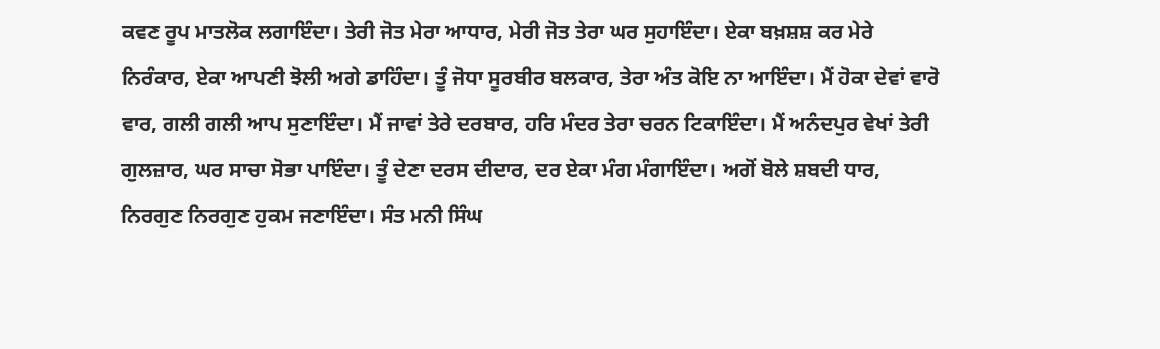ਕਵਣ ਰੂਪ ਮਾਤਲੋਕ ਲਗਾਇੰਦਾ। ਤੇਰੀ ਜੋਤ ਮੇਰਾ ਆਧਾਰ, ਮੇਰੀ ਜੋਤ ਤੇਰਾ ਘਰ ਸੁਹਾਇੰਦਾ। ਏਕਾ ਬਖ਼ਸ਼ਸ਼ ਕਰ ਮੇਰੇ ਨਿਰੰਕਾਰ, ਏਕਾ ਆਪਣੀ ਝੋਲੀ ਅਗੇ ਡਾਹਿੰਦਾ। ਤੂੰ ਜੋਧਾ ਸੂਰਬੀਰ ਬਲਕਾਰ, ਤੇਰਾ ਅੰਤ ਕੋਇ ਨਾ ਆਇੰਦਾ। ਮੈਂ ਹੋਕਾ ਦੇਵਾਂ ਵਾਰੋ ਵਾਰ, ਗਲੀ ਗਲੀ ਆਪ ਸੁਣਾਇੰਦਾ। ਮੈਂ ਜਾਵਾਂ ਤੇਰੇ ਦਰਬਾਰ, ਹਰਿ ਮੰਦਰ ਤੇਰਾ ਚਰਨ ਟਿਕਾਇੰਦਾ। ਮੈਂ ਅਨੰਦਪੁਰ ਵੇਖਾਂ ਤੇਰੀ ਗੁਲਜ਼ਾਰ, ਘਰ ਸਾਚਾ ਸੋਭਾ ਪਾਇੰਦਾ। ਤੂੰ ਦੇਣਾ ਦਰਸ ਦੀਦਾਰ, ਦਰ ਏਕਾ ਮੰਗ ਮੰਗਾਇੰਦਾ। ਅਗੋਂ ਬੋਲੇ ਸ਼ਬਦੀ ਧਾਰ, ਨਿਰਗੁਣ ਨਿਰਗੁਣ ਹੁਕਮ ਜਣਾਇੰਦਾ। ਸੰਤ ਮਨੀ ਸਿੰਘ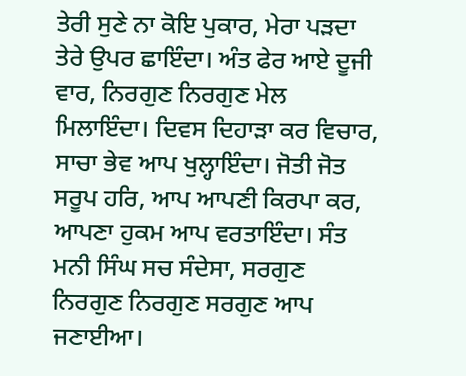ਤੇਰੀ ਸੁਣੇ ਨਾ ਕੋਇ ਪੁਕਾਰ, ਮੇਰਾ ਪੜਦਾ ਤੇਰੇ ਉਪਰ ਛਾਇੰਦਾ। ਅੰਤ ਫੇਰ ਆਏ ਦੂਜੀ ਵਾਰ, ਨਿਰਗੁਣ ਨਿਰਗੁਣ ਮੇਲ ਮਿਲਾਇੰਦਾ। ਦਿਵਸ ਦਿਹਾੜਾ ਕਰ ਵਿਚਾਰ, ਸਾਚਾ ਭੇਵ ਆਪ ਖੁਲ੍ਹਾਇੰਦਾ। ਜੋਤੀ ਜੋਤ ਸਰੂਪ ਹਰਿ, ਆਪ ਆਪਣੀ ਕਿਰਪਾ ਕਰ, ਆਪਣਾ ਹੁਕਮ ਆਪ ਵਰਤਾਇੰਦਾ। ਸੰਤ ਮਨੀ ਸਿੰਘ ਸਚ ਸੰਦੇਸਾ, ਸਰਗੁਣ ਨਿਰਗੁਣ ਨਿਰਗੁਣ ਸਰਗੁਣ ਆਪ ਜਣਾਈਆ।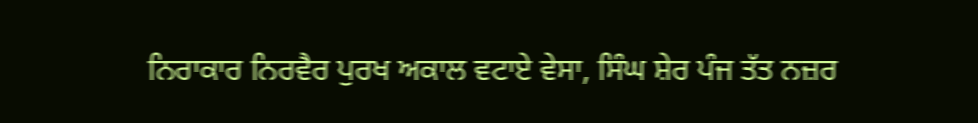ਨਿਰਾਕਾਰ ਨਿਰਵੈਰ ਪੁਰਖ ਅਕਾਲ ਵਟਾਏ ਵੇਸਾ, ਸਿੰਘ ਸ਼ੇਰ ਪੰਜ ਤੱਤ ਨਜ਼ਰ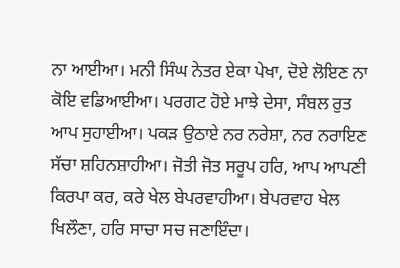ਨਾ ਆਈਆ। ਮਨੀ ਸਿੰਘ ਨੇਤਰ ਏਕਾ ਪੇਖਾ, ਦੋਏ ਲੋਇਣ ਨਾ ਕੋਇ ਵਡਿਆਈਆ। ਪਰਗਟ ਹੋਏ ਮਾਝੇ ਦੇਸਾ, ਸੰਬਲ ਰੁਤ ਆਪ ਸੁਹਾਈਆ। ਪਕੜ ਉਠਾਏ ਨਰ ਨਰੇਸ਼ਾ, ਨਰ ਨਰਾਇਣ ਸੱਚਾ ਸ਼ਹਿਨਸ਼ਾਹੀਆ। ਜੋਤੀ ਜੋਤ ਸਰੂਪ ਹਰਿ, ਆਪ ਆਪਣੀ ਕਿਰਪਾ ਕਰ, ਕਰੇ ਖੇਲ ਬੇਪਰਵਾਹੀਆ। ਬੇਪਰਵਾਹ ਖੇਲ ਖਿਲੌਣਾ, ਹਰਿ ਸਾਚਾ ਸਚ ਜਣਾਇੰਦਾ।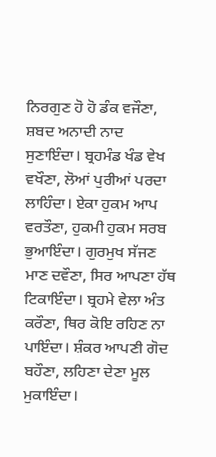ਨਿਰਗੁਣ ਹੋ ਹੋ ਡੰਕ ਵਜੌਣਾ, ਸ਼ਬਦ ਅਨਾਦੀ ਨਾਦ ਸੁਣਾਇੰਦਾ। ਬ੍ਰਹਮੰਡ ਖੰਡ ਵੇਖ ਵਖੌਣਾ, ਲੋਆਂ ਪੁਰੀਆਂ ਪਰਦਾ ਲਾਹਿੰਦਾ। ਏਕਾ ਹੁਕਮ ਆਪ ਵਰਤੌਣਾ, ਹੁਕਮੀ ਹੁਕਮ ਸਰਬ ਭੁਆਇੰਦਾ। ਗੁਰਮੁਖ ਸੱਜਣ ਮਾਣ ਦਵੌਣਾ, ਸਿਰ ਆਪਣਾ ਹੱਥ ਟਿਕਾਇੰਦਾ। ਬ੍ਰਹਮੇ ਵੇਲਾ ਅੰਤ ਕਰੌਣਾ, ਥਿਰ ਕੋਇ ਰਹਿਣ ਨਾ ਪਾਇੰਦਾ। ਸ਼ੰਕਰ ਆਪਣੀ ਗੋਦ ਬਹੌਣਾ, ਲਹਿਣਾ ਦੇਣਾ ਮੂਲ ਮੁਕਾਇੰਦਾ।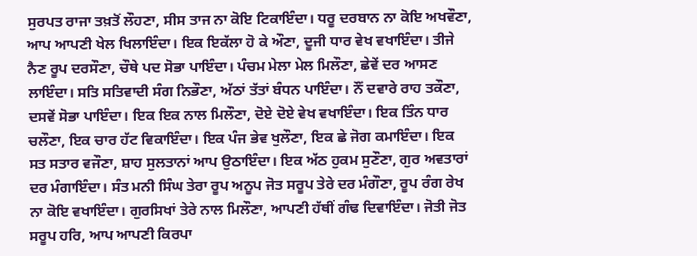ਸੁਰਪਤ ਰਾਜਾ ਤਖ਼ਤੋਂ ਲੌਹਣਾ, ਸੀਸ ਤਾਜ ਨਾ ਕੋਇ ਟਿਕਾਇੰਦਾ। ਧਰੂ ਦਰਬਾਨ ਨਾ ਕੋਇ ਅਖਵੌਣਾ, ਆਪ ਆਪਣੀ ਖੇਲ ਖਿਲਾਇੰਦਾ। ਇਕ ਇਕੱਲਾ ਹੋ ਕੇ ਔਣਾ, ਦੂਜੀ ਧਾਰ ਵੇਖ ਵਖਾਇੰਦਾ। ਤੀਜੇ ਨੈਣ ਰੂਪ ਦਰਸੌਣਾ, ਚੌਥੇ ਪਦ ਸੋਭਾ ਪਾਇੰਦਾ। ਪੰਚਮ ਮੇਲਾ ਮੇਲ ਮਿਲੌਣਾ, ਛੇਵੇਂ ਦਰ ਆਸਣ ਲਾਇੰਦਾ। ਸਤਿ ਸਤਿਵਾਦੀ ਸੰਗ ਨਿਭੌਣਾ, ਅੱਠਾਂ ਤੱਤਾਂ ਬੰਧਨ ਪਾਇੰਦਾ। ਨੌਂ ਦਵਾਰੇ ਰਾਹ ਤਕੌਣਾ, ਦਸਵੇਂ ਸੋਭਾ ਪਾਇੰਦਾ। ਇਕ ਇਕ ਨਾਲ ਮਿਲੌਣਾ, ਦੋਏ ਦੋਏ ਵੇਖ ਵਖਾਇੰਦਾ। ਇਕ ਤਿੰਨ ਧਾਰ ਚਲੌਣਾ, ਇਕ ਚਾਰ ਹੱਟ ਵਿਕਾਇੰਦਾ। ਇਕ ਪੰਜ ਭੇਵ ਖੁਲੌਣਾ, ਇਕ ਛੇ ਜੋਗ ਕਮਾਇੰਦਾ। ਇਕ ਸਤ ਸਤਾਰ ਵਜੌਣਾ, ਸ਼ਾਹ ਸੁਲਤਾਨਾਂ ਆਪ ਉਠਾਇੰਦਾ। ਇਕ ਅੱਠ ਹੁਕਮ ਸੁਣੌਣਾ, ਗੁਰ ਅਵਤਾਰਾਂ ਦਰ ਮੰਗਾਇੰਦਾ। ਸੰਤ ਮਨੀ ਸਿੰਘ ਤੇਰਾ ਰੂਪ ਅਨੂਪ ਜੋਤ ਸਰੂਪ ਤੇਰੇ ਦਰ ਮੰਗੌਣਾ, ਰੂਪ ਰੰਗ ਰੇਖ ਨਾ ਕੋਇ ਵਖਾਇੰਦਾ। ਗੁਰਸਿਖਾਂ ਤੇਰੇ ਨਾਲ ਮਿਲੌਣਾ, ਆਪਣੀ ਹੱਥੀਂ ਗੰਢ ਦਿਵਾਇੰਦਾ। ਜੋਤੀ ਜੋਤ ਸਰੂਪ ਹਰਿ, ਆਪ ਆਪਣੀ ਕਿਰਪਾ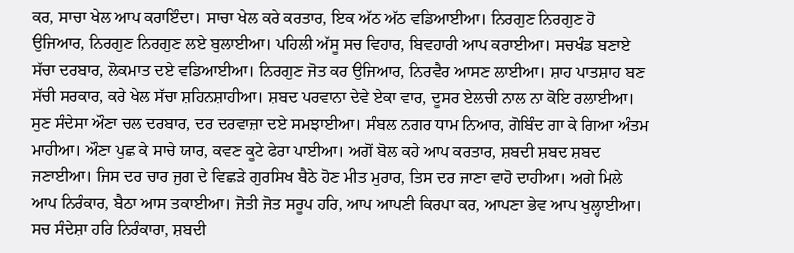ਕਰ, ਸਾਚਾ ਖੇਲ ਆਪ ਕਰਾਇੰਦਾ। ਸਾਚਾ ਖੇਲ ਕਰੇ ਕਰਤਾਰ, ਇਕ ਅੱਠ ਅੱਠ ਵਡਿਆਈਆ। ਨਿਰਗੁਣ ਨਿਰਗੁਣ ਹੋ ਉਜਿਆਰ, ਨਿਰਗੁਣ ਨਿਰਗੁਣ ਲਏ ਬੁਲਾਈਆ। ਪਹਿਲੀ ਅੱਸੂ ਸਚ ਵਿਹਾਰ, ਬਿਵਹਾਰੀ ਆਪ ਕਰਾਈਆ। ਸਚਖੰਡ ਬਣਾਏ ਸੱਚਾ ਦਰਬਾਰ, ਲੋਕਮਾਤ ਦਏ ਵਡਿਆਈਆ। ਨਿਰਗੁਣ ਜੋਤ ਕਰ ਉਜਿਆਰ, ਨਿਰਵੈਰ ਆਸਣ ਲਾਈਆ। ਸ਼ਾਹ ਪਾਤਸ਼ਾਹ ਬਣ ਸੱਚੀ ਸਰਕਾਰ, ਕਰੇ ਖੇਲ ਸੱਚਾ ਸ਼ਹਿਨਸ਼ਾਹੀਆ। ਸ਼ਬਦ ਪਰਵਾਨਾ ਦੇਵੇ ਏਕਾ ਵਾਰ, ਦੂਸਰ ਏਲਚੀ ਨਾਲ ਨਾ ਕੋਇ ਰਲਾਈਆ। ਸੁਣ ਸੰਦੇਸਾ ਔਣਾ ਚਲ ਦਰਬਾਰ, ਦਰ ਦਰਵਾਜ਼ਾ ਦਏ ਸਮਝਾਈਆ। ਸੰਬਲ ਨਗਰ ਧਾਮ ਨਿਆਰ, ਗੋਬਿੰਦ ਗਾ ਕੇ ਗਿਆ ਅੰਤਮ ਮਾਹੀਆ। ਔਣਾ ਪੁਛ ਕੇ ਸਾਚੇ ਯਾਰ, ਕਵਣ ਕੂਟੇ ਫੇਰਾ ਪਾਈਆ। ਅਗੋਂ ਬੋਲ ਕਹੇ ਆਪ ਕਰਤਾਰ, ਸ਼ਬਦੀ ਸ਼ਬਦ ਸ਼ਬਦ ਜਣਾਈਆ। ਜਿਸ ਦਰ ਚਾਰ ਜੁਗ ਦੇ ਵਿਛੜੇ ਗੁਰਸਿਖ ਬੈਠੇ ਹੋਣ ਮੀਤ ਮੁਰਾਰ, ਤਿਸ ਦਰ ਜਾਣਾ ਵਾਹੋ ਦਾਹੀਆ। ਅਗੇ ਮਿਲੇ ਆਪ ਨਿਰੰਕਾਰ, ਬੈਠਾ ਆਸ ਤਕਾਈਆ। ਜੋਤੀ ਜੋਤ ਸਰੂਪ ਹਰਿ, ਆਪ ਆਪਣੀ ਕਿਰਪਾ ਕਰ, ਆਪਣਾ ਭੇਵ ਆਪ ਖੁਲ੍ਹਾਈਆ। ਸਚ ਸੰਦੇਸ਼ਾ ਹਰਿ ਨਿਰੰਕਾਰਾ, ਸ਼ਬਦੀ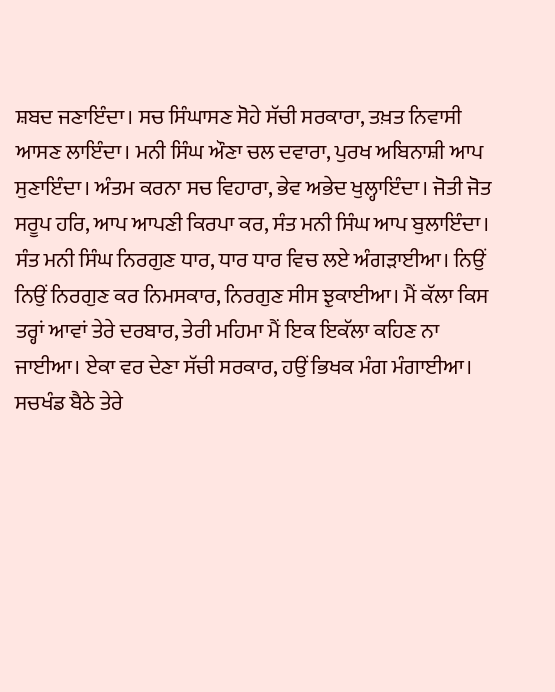ਸ਼ਬਦ ਜਣਾਇੰਦਾ। ਸਚ ਸਿੰਘਾਸਣ ਸੋਹੇ ਸੱਚੀ ਸਰਕਾਰਾ, ਤਖ਼ਤ ਨਿਵਾਸੀ ਆਸਣ ਲਾਇੰਦਾ। ਮਨੀ ਸਿੰਘ ਔਣਾ ਚਲ ਦਵਾਰਾ, ਪੁਰਖ ਅਬਿਨਾਸ਼ੀ ਆਪ ਸੁਣਾਇੰਦਾ। ਅੰਤਮ ਕਰਨਾ ਸਚ ਵਿਹਾਰਾ, ਭੇਵ ਅਭੇਦ ਖੁਲ੍ਹਾਇੰਦਾ। ਜੋਤੀ ਜੋਤ ਸਰੂਪ ਹਰਿ, ਆਪ ਆਪਣੀ ਕਿਰਪਾ ਕਰ, ਸੰਤ ਮਨੀ ਸਿੰਘ ਆਪ ਬੁਲਾਇੰਦਾ। ਸੰਤ ਮਨੀ ਸਿੰਘ ਨਿਰਗੁਣ ਧਾਰ, ਧਾਰ ਧਾਰ ਵਿਚ ਲਏ ਅੰਗੜਾਈਆ। ਨਿਉਂ ਨਿਉਂ ਨਿਰਗੁਣ ਕਰ ਨਿਮਸਕਾਰ, ਨਿਰਗੁਣ ਸੀਸ ਝੁਕਾਈਆ। ਮੈਂ ਕੱਲਾ ਕਿਸ ਤਰ੍ਹਾਂ ਆਵਾਂ ਤੇਰੇ ਦਰਬਾਰ, ਤੇਰੀ ਮਹਿਮਾ ਮੈਂ ਇਕ ਇਕੱਲਾ ਕਹਿਣ ਨਾ ਜਾਈਆ। ਏਕਾ ਵਰ ਦੇਣਾ ਸੱਚੀ ਸਰਕਾਰ, ਹਉਂ ਭਿਖਕ ਮੰਗ ਮੰਗਾਈਆ। ਸਚਖੰਡ ਬੈਠੇ ਤੇਰੇ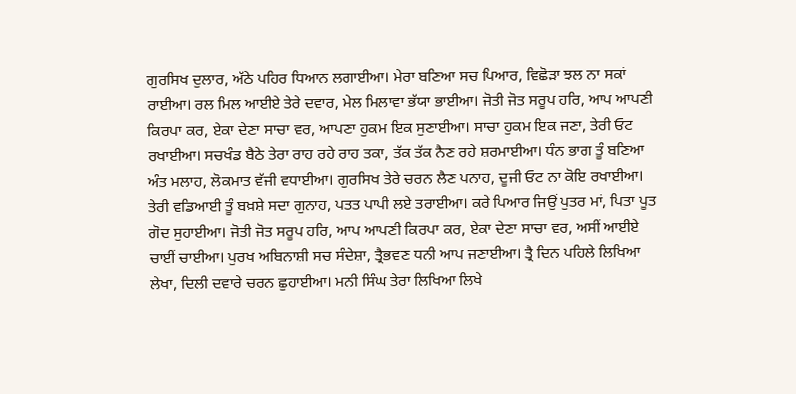ਗੁਰਸਿਖ ਦੁਲਾਰ, ਅੱਠੇ ਪਹਿਰ ਧਿਆਨ ਲਗਾਈਆ। ਮੇਰਾ ਬਣਿਆ ਸਚ ਪਿਆਰ, ਵਿਛੋੜਾ ਝਲ ਨਾ ਸਕਾਂ ਰਾਈਆ। ਰਲ ਮਿਲ ਆਈਏ ਤੇਰੇ ਦਵਾਰ, ਮੇਲ ਮਿਲਾਵਾ ਭੱਯਾ ਭਾਈਆ। ਜੋਤੀ ਜੋਤ ਸਰੂਪ ਹਰਿ, ਆਪ ਆਪਣੀ ਕਿਰਪਾ ਕਰ, ਏਕਾ ਦੇਣਾ ਸਾਚਾ ਵਰ, ਆਪਣਾ ਹੁਕਮ ਇਕ ਸੁਣਾਈਆ। ਸਾਚਾ ਹੁਕਮ ਇਕ ਜਣਾ, ਤੇਰੀ ਓਟ ਰਖਾਈਆ। ਸਚਖੰਡ ਬੈਠੇ ਤੇਰਾ ਰਾਹ ਰਹੇ ਰਾਹ ਤਕਾ, ਤੱਕ ਤੱਕ ਨੈਣ ਰਹੇ ਸ਼ਰਮਾਈਆ। ਧੰਨ ਭਾਗ ਤੂੰ ਬਣਿਆ ਅੰਤ ਮਲਾਹ, ਲੋਕਮਾਤ ਵੱਜੀ ਵਧਾਈਆ। ਗੁਰਸਿਖ ਤੇਰੇ ਚਰਨ ਲੈਣ ਪਨਾਹ, ਦੂਜੀ ਓਟ ਨਾ ਕੋਇ ਰਖਾਈਆ। ਤੇਰੀ ਵਡਿਆਈ ਤੂੰ ਬਖ਼ਸ਼ੇ ਸਦਾ ਗੁਨਾਹ, ਪਤਤ ਪਾਪੀ ਲਏ ਤਰਾਈਆ। ਕਰੇ ਪਿਆਰ ਜਿਉਂ ਪੁਤਰ ਮਾਂ, ਪਿਤਾ ਪੂਤ ਗੋਦ ਸੁਹਾਈਆ। ਜੋਤੀ ਜੋਤ ਸਰੂਪ ਹਰਿ, ਆਪ ਆਪਣੀ ਕਿਰਪਾ ਕਰ, ਏਕਾ ਦੇਣਾ ਸਾਚਾ ਵਰ, ਅਸੀਂ ਆਈਏ ਚਾਈਂ ਚਾਈਆ। ਪੁਰਖ ਅਬਿਨਾਸ਼ੀ ਸਚ ਸੰਦੇਸ਼ਾ, ਤ੍ਰੈਭਵਣ ਧਨੀ ਆਪ ਜਣਾਈਆ। ਤ੍ਰੈ ਦਿਨ ਪਹਿਲੇ ਲਿਖਿਆ ਲੇਖਾ, ਦਿਲੀ ਦਵਾਰੇ ਚਰਨ ਛੁਹਾਈਆ। ਮਨੀ ਸਿੰਘ ਤੇਰਾ ਲਿਖਿਆ ਲਿਖੇ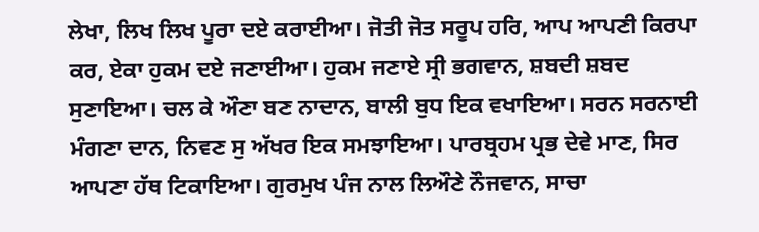ਲੇਖਾ, ਲਿਖ ਲਿਖ ਪੂਰਾ ਦਏ ਕਰਾਈਆ। ਜੋਤੀ ਜੋਤ ਸਰੂਪ ਹਰਿ, ਆਪ ਆਪਣੀ ਕਿਰਪਾ ਕਰ, ਏਕਾ ਹੁਕਮ ਦਏ ਜਣਾਈਆ। ਹੁਕਮ ਜਣਾਏ ਸ੍ਰੀ ਭਗਵਾਨ, ਸ਼ਬਦੀ ਸ਼ਬਦ ਸੁਣਾਇਆ। ਚਲ ਕੇ ਔਣਾ ਬਣ ਨਾਦਾਨ, ਬਾਲੀ ਬੁਧ ਇਕ ਵਖਾਇਆ। ਸਰਨ ਸਰਨਾਈ ਮੰਗਣਾ ਦਾਨ, ਨਿਵਣ ਸੁ ਅੱਖਰ ਇਕ ਸਮਝਾਇਆ। ਪਾਰਬ੍ਰਹਮ ਪ੍ਰਭ ਦੇਵੇ ਮਾਣ, ਸਿਰ ਆਪਣਾ ਹੱਥ ਟਿਕਾਇਆ। ਗੁਰਮੁਖ ਪੰਜ ਨਾਲ ਲਿਔਣੇ ਨੌਜਵਾਨ, ਸਾਚਾ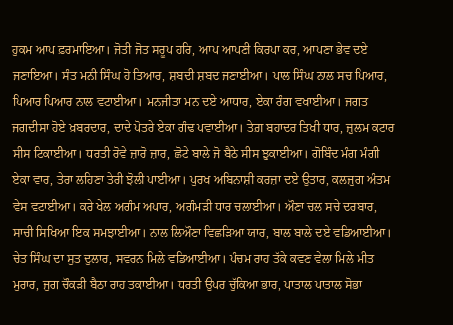ਹੁਕਮ ਆਪ ਫ਼ਰਮਾਇਆ। ਜੋਤੀ ਜੋਤ ਸਰੂਪ ਹਰਿ, ਆਪ ਆਪਣੀ ਕਿਰਪਾ ਕਰ, ਆਪਣਾ ਭੇਵ ਦਏ ਜਣਾਇਆ। ਸੰਤ ਮਨੀ ਸਿੰਘ ਹੋ ਤਿਆਰ, ਸ਼ਬਦੀ ਸ਼ਬਦ ਜਣਾਈਆ। ਪਾਲ ਸਿੰਘ ਨਾਲ ਸਚ ਪਿਆਰ, ਪਿਆਰ ਪਿਆਰ ਨਾਲ ਵਟਾਈਆ। ਮਨਜੀਤਾ ਮਨ ਦਏ ਆਧਾਰ, ਏਕਾ ਰੰਗ ਵਖਾਈਆ। ਜਗਤ ਜਗਦੀਸਾ ਹੋਏ ਖ਼ਬਰਦਾਰ, ਦਾਦੇ ਪੋਤਰੇ ਏਕਾ ਗੰਢ ਪਵਾਈਆ। ਤੇਗ਼ ਬਹਾਦਰ ਤਿਖੀ ਧਾਰ, ਜ਼ੁਲਮ ਕਟਾਰ ਸੀਸ ਟਿਕਾਈਆ। ਧਰਤੀ ਰੋਵੇ ਜ਼ਾਰੋ ਜ਼ਾਰ, ਛੋਟੇ ਬਾਲੇ ਜੋ ਬੈਠੇ ਸੀਸ ਝੁਕਾਈਆ। ਗੋਬਿੰਦ ਮੰਗ ਮੰਗੀ ਏਕਾ ਵਾਰ, ਤੇਰਾ ਲਹਿਣਾ ਤੇਰੀ ਝੋਲੀ ਪਾਈਆ। ਪੁਰਖ ਅਬਿਨਾਸ਼ੀ ਕਰਜ਼ਾ ਦਏ ਉਤਾਰ, ਕਲਜੁਗ ਅੰਤਮ ਵੇਸ ਵਟਾਈਆ। ਕਰੇ ਖੇਲ ਅਗੰਮ ਅਪਾਰ, ਅਗੰਮੜੀ ਧਾਰ ਚਲਾਈਆ। ਔਣਾ ਚਲ ਸਚੇ ਦਰਬਾਰ, ਸਾਚੀ ਸਿਖਿਆ ਇਕ ਸਮਝਾਈਆ। ਨਾਲ ਲਿਔਣਾ ਵਿਛੜਿਆ ਯਾਰ, ਬਾਲ ਬਾਲੇ ਦਏ ਵਡਿਆਈਆ। ਚੇਤ ਸਿੰਘ ਦਾ ਸੁਤ ਦੁਲਾਰ, ਸਵਰਨ ਮਿਲੇ ਵਡਿਆਈਆ। ਪੰਚਮ ਰਾਹ ਤੱਕੇ ਕਵਣ ਵੇਲਾ ਮਿਲੇ ਮੀਤ ਮੁਰਾਰ, ਜੁਗ ਚੌਕੜੀ ਬੈਠਾ ਰਾਹ ਤਕਾਈਆ। ਧਰਤੀ ਉਪਰ ਚੁੱਕਿਆ ਭਾਰ, ਪਾਤਾਲ ਪਾਤਾਲ ਸੋਭਾ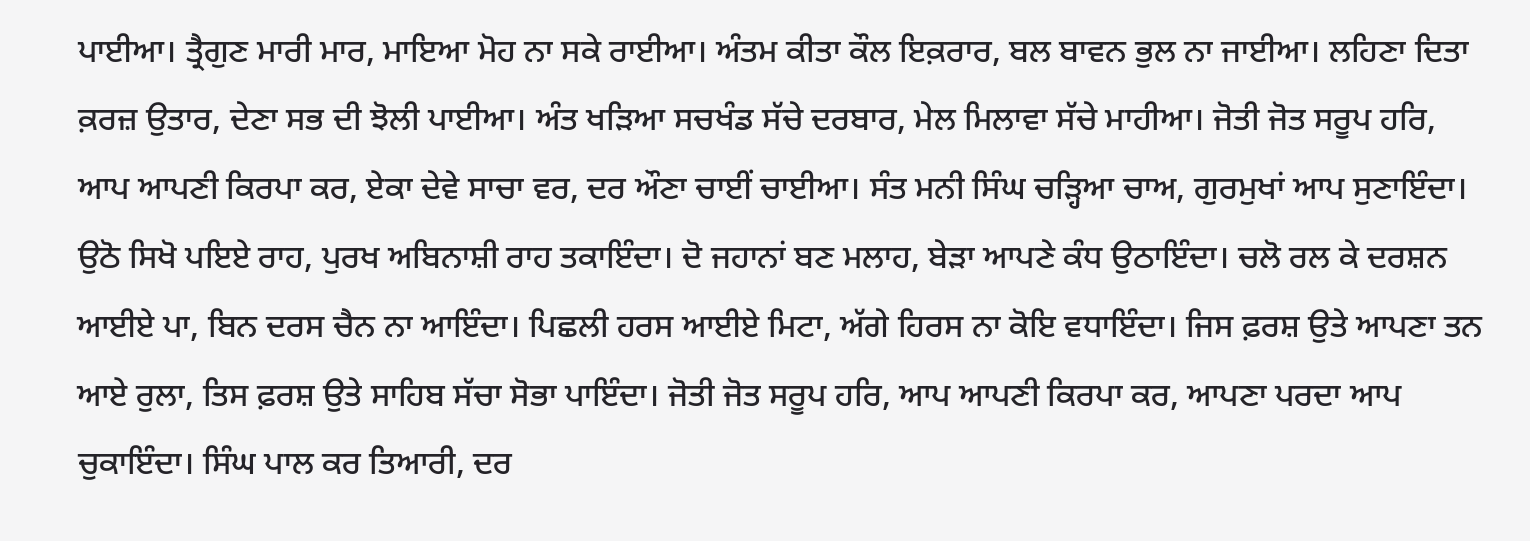ਪਾਈਆ। ਤ੍ਰੈਗੁਣ ਮਾਰੀ ਮਾਰ, ਮਾਇਆ ਮੋਹ ਨਾ ਸਕੇ ਰਾਈਆ। ਅੰਤਮ ਕੀਤਾ ਕੌਲ ਇਕ਼ਰਾਰ, ਬਲ ਬਾਵਨ ਭੁਲ ਨਾ ਜਾਈਆ। ਲਹਿਣਾ ਦਿਤਾ ਕ਼ਰਜ਼ ਉਤਾਰ, ਦੇਣਾ ਸਭ ਦੀ ਝੋਲੀ ਪਾਈਆ। ਅੰਤ ਖੜਿਆ ਸਚਖੰਡ ਸੱਚੇ ਦਰਬਾਰ, ਮੇਲ ਮਿਲਾਵਾ ਸੱਚੇ ਮਾਹੀਆ। ਜੋਤੀ ਜੋਤ ਸਰੂਪ ਹਰਿ, ਆਪ ਆਪਣੀ ਕਿਰਪਾ ਕਰ, ਏਕਾ ਦੇਵੇ ਸਾਚਾ ਵਰ, ਦਰ ਔਣਾ ਚਾਈਂ ਚਾਈਆ। ਸੰਤ ਮਨੀ ਸਿੰਘ ਚੜ੍ਹਿਆ ਚਾਅ, ਗੁਰਮੁਖਾਂ ਆਪ ਸੁਣਾਇੰਦਾ। ਉਠੋ ਸਿਖੋ ਪਇਏ ਰਾਹ, ਪੁਰਖ ਅਬਿਨਾਸ਼ੀ ਰਾਹ ਤਕਾਇੰਦਾ। ਦੋ ਜਹਾਨਾਂ ਬਣ ਮਲਾਹ, ਬੇੜਾ ਆਪਣੇ ਕੰਧ ਉਠਾਇੰਦਾ। ਚਲੋ ਰਲ ਕੇ ਦਰਸ਼ਨ ਆਈਏ ਪਾ, ਬਿਨ ਦਰਸ ਚੈਨ ਨਾ ਆਇੰਦਾ। ਪਿਛਲੀ ਹਰਸ ਆਈਏ ਮਿਟਾ, ਅੱਗੇ ਹਿਰਸ ਨਾ ਕੋਇ ਵਧਾਇੰਦਾ। ਜਿਸ ਫ਼ਰਸ਼ ਉਤੇ ਆਪਣਾ ਤਨ ਆਏ ਰੁਲਾ, ਤਿਸ ਫ਼ਰਸ਼ ਉਤੇ ਸਾਹਿਬ ਸੱਚਾ ਸੋਭਾ ਪਾਇੰਦਾ। ਜੋਤੀ ਜੋਤ ਸਰੂਪ ਹਰਿ, ਆਪ ਆਪਣੀ ਕਿਰਪਾ ਕਰ, ਆਪਣਾ ਪਰਦਾ ਆਪ ਚੁਕਾਇੰਦਾ। ਸਿੰਘ ਪਾਲ ਕਰ ਤਿਆਰੀ, ਦਰ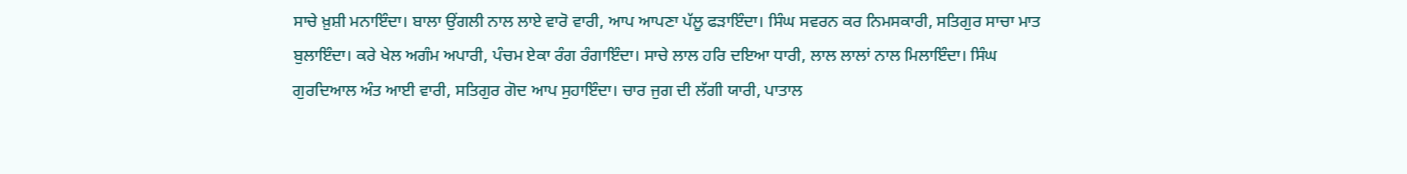ਸਾਚੇ ਖ਼ੁਸ਼ੀ ਮਨਾਇੰਦਾ। ਬਾਲਾ ਉਂਗਲੀ ਨਾਲ ਲਾਏ ਵਾਰੋ ਵਾਰੀ, ਆਪ ਆਪਣਾ ਪੱਲੂ ਫੜਾਇੰਦਾ। ਸਿੰਘ ਸਵਰਨ ਕਰ ਨਿਮਸਕਾਰੀ, ਸਤਿਗੁਰ ਸਾਚਾ ਮਾਤ ਬੁਲਾਇੰਦਾ। ਕਰੇ ਖੇਲ ਅਗੰਮ ਅਪਾਰੀ, ਪੰਚਮ ਏਕਾ ਰੰਗ ਰੰਗਾਇੰਦਾ। ਸਾਚੇ ਲਾਲ ਹਰਿ ਦਇਆ ਧਾਰੀ, ਲਾਲ ਲਾਲਾਂ ਨਾਲ ਮਿਲਾਇੰਦਾ। ਸਿੰਘ ਗੁਰਦਿਆਲ ਅੰਤ ਆਈ ਵਾਰੀ, ਸਤਿਗੁਰ ਗੋਦ ਆਪ ਸੁਹਾਇੰਦਾ। ਚਾਰ ਜੁਗ ਦੀ ਲੱਗੀ ਯਾਰੀ, ਪਾਤਾਲ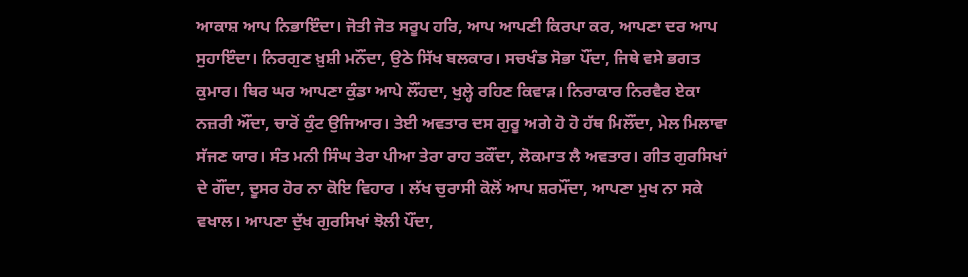ਆਕਾਸ਼ ਆਪ ਨਿਭਾਇੰਦਾ। ਜੋਤੀ ਜੋਤ ਸਰੂਪ ਹਰਿ, ਆਪ ਆਪਣੀ ਕਿਰਪਾ ਕਰ, ਆਪਣਾ ਦਰ ਆਪ ਸੁਹਾਇੰਦਾ। ਨਿਰਗੁਣ ਖ਼ੁਸ਼ੀ ਮਨੌਂਦਾ, ਉਠੇ ਸਿੱਖ ਬਲਕਾਰ। ਸਚਖੰਡ ਸੋਭਾ ਪੌਂਦਾ, ਜਿਥੇ ਵਸੇ ਭਗਤ ਕੁਮਾਰ। ਥਿਰ ਘਰ ਆਪਣਾ ਕੁੰਡਾ ਆਪੇ ਲੌਂਹਦਾ, ਖੁਲ੍ਹੇ ਰਹਿਣ ਕਿਵਾੜ। ਨਿਰਾਕਾਰ ਨਿਰਵੈਰ ਏਕਾ ਨਜ਼ਰੀ ਔਂਦਾ, ਚਾਰੋਂ ਕੁੰਟ ਉਜਿਆਰ। ਤੇਈ ਅਵਤਾਰ ਦਸ ਗੁਰੂ ਅਗੇ ਹੋ ਹੋ ਹੱਥ ਮਿਲੌਂਦਾ, ਮੇਲ ਮਿਲਾਵਾ ਸੱਜਣ ਯਾਰ। ਸੰਤ ਮਨੀ ਸਿੰਘ ਤੇਰਾ ਪੀਆ ਤੇਰਾ ਰਾਹ ਤਕੌਂਦਾ, ਲੋਕਮਾਤ ਲੈ ਅਵਤਾਰ। ਗੀਤ ਗੁਰਸਿਖਾਂ ਦੇ ਗੌਂਦਾ, ਦੂਸਰ ਹੋਰ ਨਾ ਕੋਇ ਵਿਹਾਰ । ਲੱਖ ਚੁਰਾਸੀ ਕੋਲੋਂ ਆਪ ਸ਼ਰਮੌਂਦਾ, ਆਪਣਾ ਮੁਖ ਨਾ ਸਕੇ ਵਖਾਲ। ਆਪਣਾ ਦੁੱਖ ਗੁਰਸਿਖਾਂ ਝੋਲੀ ਪੌਂਦਾ,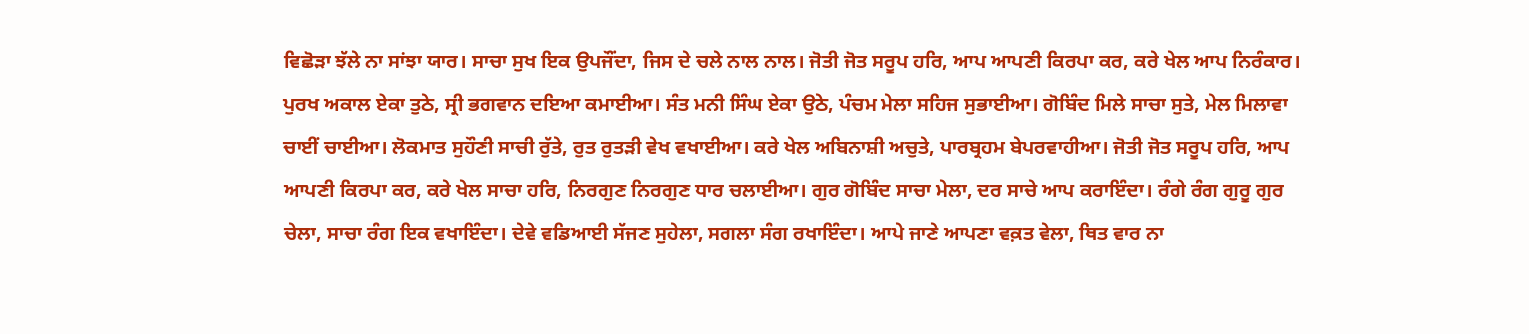ਵਿਛੋੜਾ ਝੱਲੇ ਨਾ ਸਾਂਝਾ ਯਾਰ। ਸਾਚਾ ਸੁਖ ਇਕ ਉਪਜੌਂਦਾ, ਜਿਸ ਦੇ ਚਲੇ ਨਾਲ ਨਾਲ। ਜੋਤੀ ਜੋਤ ਸਰੂਪ ਹਰਿ, ਆਪ ਆਪਣੀ ਕਿਰਪਾ ਕਰ, ਕਰੇ ਖੇਲ ਆਪ ਨਿਰੰਕਾਰ। ਪੁਰਖ ਅਕਾਲ ਏਕਾ ਤੁਠੇ, ਸ੍ਰੀ ਭਗਵਾਨ ਦਇਆ ਕਮਾਈਆ। ਸੰਤ ਮਨੀ ਸਿੰਘ ਏਕਾ ਉਠੇ, ਪੰਚਮ ਮੇਲਾ ਸਹਿਜ ਸੁਭਾਈਆ। ਗੋਬਿੰਦ ਮਿਲੇ ਸਾਚਾ ਸੁਤੇ, ਮੇਲ ਮਿਲਾਵਾ ਚਾਈਂ ਚਾਈਆ। ਲੋਕਮਾਤ ਸੁਹੌਣੀ ਸਾਚੀ ਰੁੱਤੇ, ਰੁਤ ਰੁਤੜੀ ਵੇਖ ਵਖਾਈਆ। ਕਰੇ ਖੇਲ ਅਬਿਨਾਸ਼ੀ ਅਚੁਤੇ, ਪਾਰਬ੍ਰਹਮ ਬੇਪਰਵਾਹੀਆ। ਜੋਤੀ ਜੋਤ ਸਰੂਪ ਹਰਿ, ਆਪ ਆਪਣੀ ਕਿਰਪਾ ਕਰ, ਕਰੇ ਖੇਲ ਸਾਚਾ ਹਰਿ, ਨਿਰਗੁਣ ਨਿਰਗੁਣ ਧਾਰ ਚਲਾਈਆ। ਗੁਰ ਗੋਬਿੰਦ ਸਾਚਾ ਮੇਲਾ, ਦਰ ਸਾਚੇ ਆਪ ਕਰਾਇੰਦਾ। ਰੰਗੇ ਰੰਗ ਗੁਰੂ ਗੁਰ ਚੇਲਾ, ਸਾਚਾ ਰੰਗ ਇਕ ਵਖਾਇੰਦਾ। ਦੇਵੇ ਵਡਿਆਈ ਸੱਜਣ ਸੁਹੇਲਾ, ਸਗਲਾ ਸੰਗ ਰਖਾਇੰਦਾ। ਆਪੇ ਜਾਣੇ ਆਪਣਾ ਵਕ਼ਤ ਵੇਲਾ, ਥਿਤ ਵਾਰ ਨਾ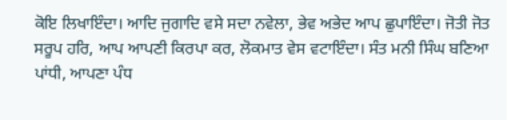ਕੋਇ ਲਿਖਾਇੰਦਾ। ਆਦਿ ਜੁਗਾਦਿ ਵਸੇ ਸਦਾ ਨਵੇਲਾ, ਭੇਵ ਅਭੇਦ ਆਪ ਛੁਪਾਇੰਦਾ। ਜੋਤੀ ਜੋਤ ਸਰੂਪ ਹਰਿ, ਆਪ ਆਪਣੀ ਕਿਰਪਾ ਕਰ, ਲੋਕਮਾਤ ਵੇਸ ਵਟਾਇੰਦਾ। ਸੰਤ ਮਨੀ ਸਿੰਘ ਬਣਿਆ ਪਾਂਧੀ, ਆਪਣਾ ਪੰਧ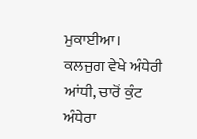ਮੁਕਾਈਆ। ਕਲਜੁਗ ਵੇਖੇ ਅੰਧੇਰੀ ਆਂਧੀ, ਚਾਰੋਂ ਕੁੰਟ ਅੰਧੇਰਾ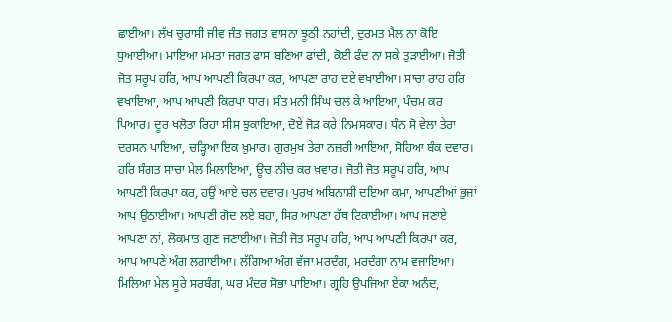ਛਾਈਆ। ਲੱਖ ਚੁਰਾਸੀ ਜੀਵ ਜੰਤ ਜਗਤ ਵਾਸਨਾ ਝੂਠੀ ਨਹਾਂਦੀ, ਦੁਰਮਤ ਮੈਲ ਨਾ ਕੋਇ ਧੁਆਈਆ। ਮਾਇਆ ਮਮਤਾ ਜਗਤ ਫਾਸ ਬਣਿਆ ਫਾਂਦੀ, ਕੋਈ ਫੰਦ ਨਾ ਸਕੇ ਤੁੜਾਈਆ। ਜੋਤੀ ਜੋਤ ਸਰੂਪ ਹਰਿ, ਆਪ ਆਪਣੀ ਕਿਰਪਾ ਕਰ, ਆਪਣਾ ਰਾਹ ਦਏ ਵਖਾਈਆ। ਸਾਚਾ ਰਾਹ ਹਰਿ ਵਖਾਇਆ, ਆਪ ਆਪਣੀ ਕਿਰਪਾ ਧਾਰ। ਸੰਤ ਮਨੀ ਸਿੰਘ ਚਲ ਕੇ ਆਇਆ, ਪੰਚਮ ਕਰ ਪਿਆਰ। ਦੂਰ ਖਲੋਤਾ ਰਿਹਾ ਸੀਸ ਝੁਕਾਇਆ, ਦੋਏ ਜੋੜ ਕਰੇ ਨਿਮਸਕਾਰ। ਧੰਨ ਸੋ ਵੇਲਾ ਤੇਰਾ ਦਰਸਨ ਪਾਇਆ, ਚੜ੍ਹਿਆ ਇਕ ਖ਼ੁਮਾਰ। ਗੁਰਮੁਖ ਤੇਰਾ ਨਜ਼ਰੀ ਆਇਆ, ਸੋਹਿਆ ਬੰਕ ਦਵਾਰ। ਹਰਿ ਸੰਗਤ ਸਾਚਾ ਮੇਲ ਮਿਲਾਇਆ, ਊਚ ਨੀਚ ਕਰ ਖ਼ਵਾਰ। ਜੋਤੀ ਜੋਤ ਸਰੂਪ ਹਰਿ, ਆਪ ਆਪਣੀ ਕਿਰਪਾ ਕਰ, ਹਉਂ ਆਏ ਚਲ ਦਵਾਰ। ਪੁਰਖ ਅਬਿਨਾਸ਼ੀ ਦਇਆ ਕਮਾ, ਆਪਣੀਆਂ ਭੁਜਾਂ ਆਪ ਉਠਾਈਆ। ਆਪਣੀ ਗੋਦ ਲਏ ਬਹਾ, ਸਿਰ ਆਪਣਾ ਹੱਥ ਟਿਕਾਈਆ। ਆਪ ਜਣਾਏ ਆਪਣਾ ਨਾਂ, ਲੋਕਮਾਤ ਗੁਣ ਜਣਾਈਆ। ਜੋਤੀ ਜੋਤ ਸਰੂਪ ਹਰਿ, ਆਪ ਆਪਣੀ ਕਿਰਪਾ ਕਰ, ਆਪ ਆਪਣੇ ਅੰਗ ਲਗਾਈਆ। ਲੱਗਿਆ ਅੰਗ ਵੱਜਾ ਮਰਦੰਗ, ਮਰਦੰਗਾ ਨਾਮ ਵਜਾਇਆ। ਮਿਲਿਆ ਮੇਲ ਸੂਰੇ ਸਰਬੰਗ, ਘਰ ਮੰਦਰ ਸੋਭਾ ਪਾਇਆ। ਗ੍ਰਹਿ ਉਪਜਿਆ ਏਕਾ ਅਨੰਦ,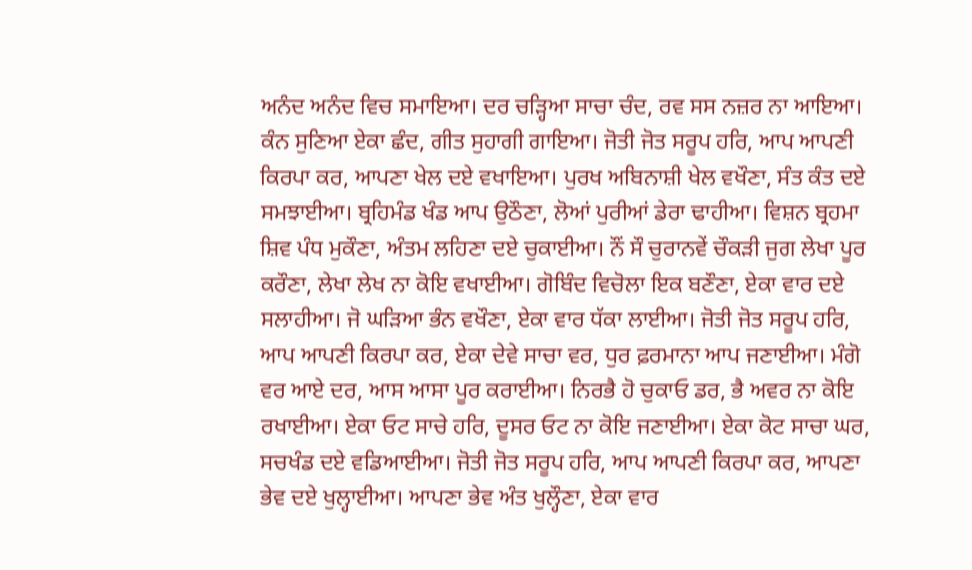ਅਨੰਦ ਅਨੰਦ ਵਿਚ ਸਮਾਇਆ। ਦਰ ਚੜ੍ਹਿਆ ਸਾਚਾ ਚੰਦ, ਰਵ ਸਸ ਨਜ਼ਰ ਨਾ ਆਇਆ। ਕੰਨ ਸੁਣਿਆ ਏਕਾ ਛੰਦ, ਗੀਤ ਸੁਹਾਗੀ ਗਾਇਆ। ਜੋਤੀ ਜੋਤ ਸਰੂਪ ਹਰਿ, ਆਪ ਆਪਣੀ ਕਿਰਪਾ ਕਰ, ਆਪਣਾ ਖੇਲ ਦਏ ਵਖਾਇਆ। ਪੁਰਖ ਅਬਿਨਾਸ਼ੀ ਖੇਲ ਵਖੌਣਾ, ਸੰਤ ਕੰਤ ਦਏ ਸਮਝਾਈਆ। ਬ੍ਰਹਿਮੰਡ ਖੰਡ ਆਪ ਉਠੌਣਾ, ਲੋਆਂ ਪੁਰੀਆਂ ਡੇਰਾ ਢਾਹੀਆ। ਵਿਸ਼ਨ ਬ੍ਰਹਮਾ ਸ਼ਿਵ ਪੰਧ ਮੁਕੌਣਾ, ਅੰਤਮ ਲਹਿਣਾ ਦਏ ਚੁਕਾਈਆ। ਨੌਂ ਸੌ ਚੁਰਾਨਵੇਂ ਚੌਕੜੀ ਜੁਗ ਲੇਖਾ ਪੂਰ ਕਰੌਣਾ, ਲੇਖਾ ਲੇਖ ਨਾ ਕੋਇ ਵਖਾਈਆ। ਗੋਬਿੰਦ ਵਿਚੋਲਾ ਇਕ ਬਣੌਣਾ, ਏਕਾ ਵਾਰ ਦਏ ਸਲਾਹੀਆ। ਜੋ ਘੜਿਆ ਭੰਨ ਵਖੌਣਾ, ਏਕਾ ਵਾਰ ਧੱਕਾ ਲਾਈਆ। ਜੋਤੀ ਜੋਤ ਸਰੂਪ ਹਰਿ, ਆਪ ਆਪਣੀ ਕਿਰਪਾ ਕਰ, ਏਕਾ ਦੇਵੇ ਸਾਚਾ ਵਰ, ਧੁਰ ਫ਼ਰਮਾਨਾ ਆਪ ਜਣਾਈਆ। ਮੰਗੋ ਵਰ ਆਏ ਦਰ, ਆਸ ਆਸਾ ਪੂਰ ਕਰਾਈਆ। ਨਿਰਭੈ ਹੋ ਚੁਕਾਓ ਡਰ, ਭੈ ਅਵਰ ਨਾ ਕੋਇ ਰਖਾਈਆ। ਏਕਾ ਓਟ ਸਾਚੇ ਹਰਿ, ਦੂਸਰ ਓਟ ਨਾ ਕੋਇ ਜਣਾਈਆ। ਏਕਾ ਕੋਟ ਸਾਚਾ ਘਰ, ਸਚਖੰਡ ਦਏ ਵਡਿਆਈਆ। ਜੋਤੀ ਜੋਤ ਸਰੂਪ ਹਰਿ, ਆਪ ਆਪਣੀ ਕਿਰਪਾ ਕਰ, ਆਪਣਾ ਭੇਵ ਦਏ ਖੁਲ੍ਹਾਈਆ। ਆਪਣਾ ਭੇਵ ਅੰਤ ਖੁਲ੍ਹੌਣਾ, ਏਕਾ ਵਾਰ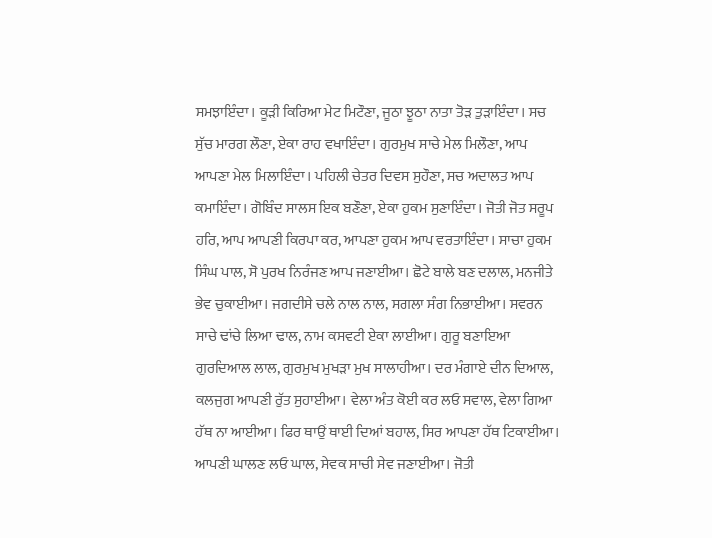ਸਮਝਾਇੰਦਾ। ਕੂੜੀ ਕਿਰਿਆ ਮੇਟ ਮਿਟੌਣਾ, ਜੂਠਾ ਝੂਠਾ ਨਾਤਾ ਤੋੜ ਤੁੜਾਇੰਦਾ। ਸਚ ਸੁੱਚ ਮਾਰਗ ਲੌਣਾ, ਏਕਾ ਰਾਹ ਵਖਾਇੰਦਾ। ਗੁਰਮੁਖ ਸਾਚੇ ਮੇਲ ਮਿਲੌਣਾ, ਆਪ ਆਪਣਾ ਮੇਲ ਮਿਲਾਇੰਦਾ। ਪਹਿਲੀ ਚੇਤਰ ਦਿਵਸ ਸੁਹੌਣਾ, ਸਚ ਅਦਾਲਤ ਆਪ ਕਮਾਇੰਦਾ। ਗੋਬਿੰਦ ਸਾਲਸ ਇਕ ਬਣੌਣਾ, ਏਕਾ ਹੁਕਮ ਸੁਣਾਇੰਦਾ। ਜੋਤੀ ਜੋਤ ਸਰੂਪ ਹਰਿ, ਆਪ ਆਪਣੀ ਕਿਰਪਾ ਕਰ, ਆਪਣਾ ਹੁਕਮ ਆਪ ਵਰਤਾਇੰਦਾ। ਸਾਚਾ ਹੁਕਮ ਸਿੰਘ ਪਾਲ, ਸੋ ਪੁਰਖ ਨਿਰੰਜਣ ਆਪ ਜਣਾਈਆ। ਛੋਟੇ ਬਾਲੇ ਬਣ ਦਲਾਲ, ਮਨਜੀਤੇ ਭੇਵ ਚੁਕਾਈਆ। ਜਗਦੀਸੇ ਚਲੇ ਨਾਲ ਨਾਲ, ਸਗਲਾ ਸੰਗ ਨਿਭਾਈਆ। ਸਵਰਨ ਸਾਚੇ ਢਾਂਚੇ ਲਿਆ ਢਾਲ, ਨਾਮ ਕਸਵਟੀ ਏਕਾ ਲਾਈਆ। ਗੁਰੂ ਬਣਾਇਆ ਗੁਰਦਿਆਲ ਲਾਲ, ਗੁਰਮੁਖ ਮੁਖੜਾ ਮੁਖ ਸਾਲਾਹੀਆ। ਦਰ ਮੰਗਾਏ ਦੀਨ ਦਿਆਲ, ਕਲਜੁਗ ਆਪਣੀ ਰੁੱਤ ਸੁਹਾਈਆ। ਵੇਲਾ ਅੰਤ ਕੋਈ ਕਰ ਲਓ ਸਵਾਲ, ਵੇਲਾ ਗਿਆ ਹੱਥ ਨਾ ਆਈਆ। ਫਿਰ ਥਾਉਂ ਥਾਈ ਦਿਆਂ ਬਹਾਲ, ਸਿਰ ਆਪਣਾ ਹੱਥ ਟਿਕਾਈਆ। ਆਪਣੀ ਘਾਲਣ ਲਓ ਘਾਲ, ਸੇਵਕ ਸਾਚੀ ਸੇਵ ਜਣਾਈਆ। ਜੋਤੀ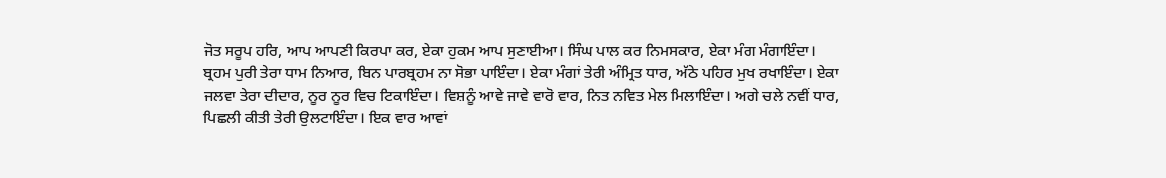ਜੋਤ ਸਰੂਪ ਹਰਿ, ਆਪ ਆਪਣੀ ਕਿਰਪਾ ਕਰ, ਏਕਾ ਹੁਕਮ ਆਪ ਸੁਣਾਈਆ। ਸਿੰਘ ਪਾਲ ਕਰ ਨਿਮਸਕਾਰ, ਏਕਾ ਮੰਗ ਮੰਗਾਇੰਦਾ। ਬ੍ਰਹਮ ਪੁਰੀ ਤੇਰਾ ਧਾਮ ਨਿਆਰ, ਬਿਨ ਪਾਰਬ੍ਰਹਮ ਨਾ ਸੋਭਾ ਪਾਇੰਦਾ। ਏਕਾ ਮੰਗਾਂ ਤੇਰੀ ਅੰਮ੍ਰਿਤ ਧਾਰ, ਅੱਠੇ ਪਹਿਰ ਮੁਖ ਰਖਾਇੰਦਾ। ਏਕਾ ਜਲਵਾ ਤੇਰਾ ਦੀਦਾਰ, ਨੂਰ ਨੂਰ ਵਿਚ ਟਿਕਾਇੰਦਾ। ਵਿਸ਼ਨੂੰ ਆਵੇ ਜਾਵੇ ਵਾਰੋ ਵਾਰ, ਨਿਤ ਨਵਿਤ ਮੇਲ ਮਿਲਾਇੰਦਾ। ਅਗੇ ਚਲੇ ਨਵੀਂ ਧਾਰ, ਪਿਛਲੀ ਕੀਤੀ ਤੇਰੀ ਉਲਟਾਇੰਦਾ। ਇਕ ਵਾਰ ਆਵਾਂ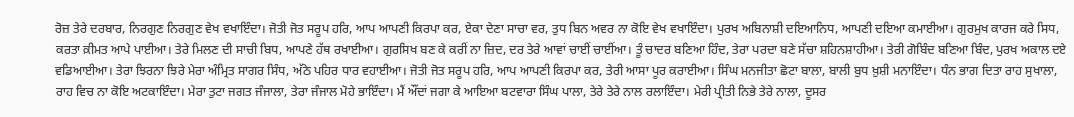ਰੋਜ਼ ਤੇਰੇ ਦਰਬਾਰ, ਨਿਰਗੁਣ ਨਿਰਗੁਣ ਵੇਖ ਵਖਾਇੰਦਾ। ਜੋਤੀ ਜੋਤ ਸਰੂਪ ਹਰਿ, ਆਪ ਆਪਣੀ ਕਿਰਪਾ ਕਰ, ਏਕਾ ਦੇਣਾ ਸਾਚਾ ਵਰ, ਤੁਧ ਬਿਨ ਅਵਰ ਨਾ ਕੋਇ ਵੇਖ ਵਖਾਇੰਦਾ। ਪੁਰਖ ਅਬਿਨਾਸ਼ੀ ਦਇਆਨਿਧ, ਆਪਣੀ ਦਇਆ ਕਮਾਈਆ। ਗੁਰਮੁਖ ਕਾਰਜ ਕਰੇ ਸਿਧ, ਕਰਤਾ ਕ਼ੀਮਤ ਆਪੇ ਪਾਈਆ। ਤੇਰੇ ਮਿਲਣ ਦੀ ਸਾਚੀ ਬਿਧ, ਆਪਣੇ ਹੱਥ ਰਖਾਈਆ। ਗੁਰਸਿਖ ਬਣ ਕੇ ਕਰੀਂ ਨਾ ਜ਼ਿਦ, ਦਰ ਤੇਰੇ ਆਵਾਂ ਚਾਈਂ ਚਾਈਂਆ। ਤੂੰ ਚਾਦਰ ਬਣਿਆ ਹਿੰਦ, ਤੇਰਾ ਪਰਦਾ ਬਣੇ ਸੱਚਾ ਸ਼ਹਿਨਸ਼ਾਹੀਆ। ਤੇਰੀ ਗੋਬਿੰਦ ਬਣਿਆ ਬਿੰਦ, ਪੁਰਖ ਅਕਾਲ ਦਏ ਵਡਿਆਈਆ। ਤੇਰਾ ਝਿਰਨਾ ਝਿਰੇ ਮੇਰਾ ਅੰਮ੍ਰਿਤ ਸਾਗਰ ਸਿੰਧ, ਅੱਠੇ ਪਹਿਰ ਧਾਰ ਵਹਾਈਆ। ਜੋਤੀ ਜੋਤ ਸਰੂਪ ਹਰਿ, ਆਪ ਆਪਣੀ ਕਿਰਪਾ ਕਰ, ਤੇਰੀ ਆਸਾ ਪੂਰ ਕਰਾਈਆ। ਸਿੰਘ ਮਨਜੀਤਾ ਛੋਟਾ ਬਾਲਾ, ਬਾਲੀ ਬੁਧ ਖ਼ੁਸ਼ੀ ਮਨਾਇੰਦਾ। ਧੰਨ ਭਾਗ ਦਿਤਾ ਰਾਹ ਸੁਖਾਲਾ, ਰਾਹ ਵਿਚ ਨਾ ਕੋਇ ਅਟਕਾਇੰਦਾ। ਮੇਰਾ ਤੁਟਾ ਜਗਤ ਜੰਜਾਲਾ, ਤੇਰਾ ਜੰਜਾਲ ਮੋਹੇ ਭਾਇੰਦਾ। ਮੈਂ ਔਂਦਾਂ ਜਗਾ ਕੇ ਆਇਆ ਬਟਵਾਰਾ ਸਿੰਘ ਪਾਲਾ, ਤੇਰੇ ਤੇਰੇ ਨਾਲ ਰਲਾਇੰਦਾ। ਮੇਰੀ ਪ੍ਰੀਤੀ ਨਿਭੇ ਤੇਰੇ ਨਾਲਾ, ਦੂਸਰ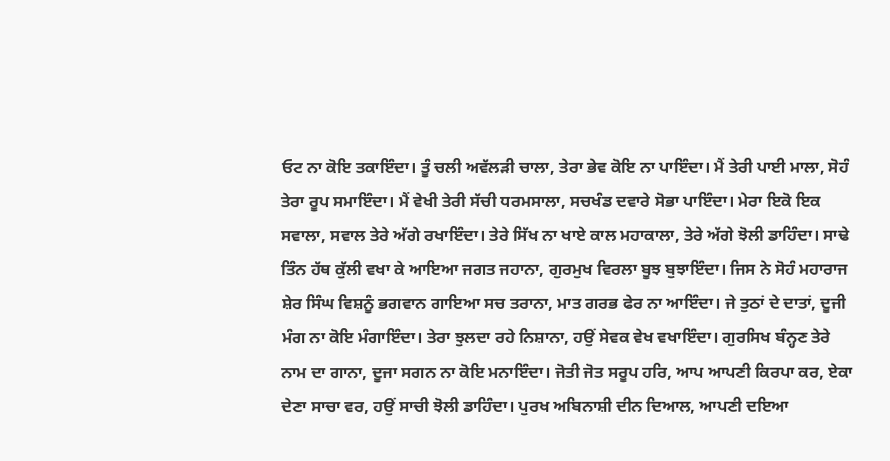ਓਟ ਨਾ ਕੋਇ ਤਕਾਇੰਦਾ। ਤੂੰ ਚਲੀ ਅਵੱਲੜੀ ਚਾਲਾ, ਤੇਰਾ ਭੇਵ ਕੋਇ ਨਾ ਪਾਇੰਦਾ। ਮੈਂ ਤੇਰੀ ਪਾਈ ਮਾਲਾ, ਸੋਹੰ ਤੇਰਾ ਰੂਪ ਸਮਾਇੰਦਾ। ਮੈਂ ਵੇਖੀ ਤੇਰੀ ਸੱਚੀ ਧਰਮਸਾਲਾ, ਸਚਖੰਡ ਦਵਾਰੇ ਸੋਭਾ ਪਾਇੰਦਾ। ਮੇਰਾ ਇਕੋ ਇਕ ਸਵਾਲਾ, ਸਵਾਲ ਤੇਰੇ ਅੱਗੇ ਰਖਾਇੰਦਾ। ਤੇਰੇ ਸਿੱਖ ਨਾ ਖਾਏ ਕਾਲ ਮਹਾਕਾਲਾ, ਤੇਰੇ ਅੱਗੇ ਝੋਲੀ ਡਾਹਿੰਦਾ। ਸਾਢੇ ਤਿੰਨ ਹੱਥ ਕੁੱਲੀ ਵਖਾ ਕੇ ਆਇਆ ਜਗਤ ਜਹਾਨਾ, ਗੁਰਮੁਖ ਵਿਰਲਾ ਬੂਝ ਬੁਝਾਇੰਦਾ। ਜਿਸ ਨੇ ਸੋਹੰ ਮਹਾਰਾਜ ਸ਼ੇਰ ਸਿੰਘ ਵਿਸ਼ਨੂੰ ਭਗਵਾਨ ਗਾਇਆ ਸਚ ਤਰਾਨਾ, ਮਾਤ ਗਰਭ ਫੇਰ ਨਾ ਆਇੰਦਾ। ਜੇ ਤੁਠਾਂ ਦੇ ਦਾਤਾਂ, ਦੂਜੀ ਮੰਗ ਨਾ ਕੋਇ ਮੰਗਾਇੰਦਾ। ਤੇਰਾ ਝੁਲਦਾ ਰਹੇ ਨਿਸ਼ਾਨਾ, ਹਉਂ ਸੇਵਕ ਵੇਖ ਵਖਾਇੰਦਾ। ਗੁਰਸਿਖ ਬੰਨ੍ਹਣ ਤੇਰੇ ਨਾਮ ਦਾ ਗਾਨਾ, ਦੂਜਾ ਸਗਨ ਨਾ ਕੋਇ ਮਨਾਇੰਦਾ। ਜੋਤੀ ਜੋਤ ਸਰੂਪ ਹਰਿ, ਆਪ ਆਪਣੀ ਕਿਰਪਾ ਕਰ, ਏਕਾ ਦੇਣਾ ਸਾਚਾ ਵਰ, ਹਉਂ ਸਾਚੀ ਝੋਲੀ ਡਾਹਿੰਦਾ। ਪੁਰਖ ਅਬਿਨਾਸ਼ੀ ਦੀਨ ਦਿਆਲ, ਆਪਣੀ ਦਇਆ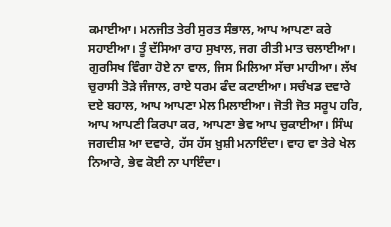ਕਮਾਈਆ। ਮਨਜੀਤ ਤੇਰੀ ਸੁਰਤ ਸੰਭਾਲ, ਆਪ ਆਪਣਾ ਕਰੇ ਸਹਾਈਆ। ਤੂੰ ਦੱਸਿਆ ਰਾਹ ਸੁਖਾਲ, ਜਗ ਰੀਤੀ ਮਾਤ ਚਲਾਈਆ। ਗੁਰਸਿਖ ਵਿੰਗਾ ਹੋਏ ਨਾ ਵਾਲ, ਜਿਸ ਮਿਲਿਆ ਸੱਚਾ ਮਾਹੀਆ। ਲੱਖ ਚੁਰਾਸੀ ਤੋੜੇ ਜੰਜਾਲ, ਰਾਏ ਧਰਮ ਫੰਦ ਕਟਾਈਆ। ਸਚੰਖਡ ਦਵਾਰੇ ਦਏ ਬਹਾਲ, ਆਪ ਆਪਣਾ ਮੇਲ ਮਿਲਾਈਆ। ਜੋਤੀ ਜੋਤ ਸਰੂਪ ਹਰਿ, ਆਪ ਆਪਣੀ ਕਿਰਪਾ ਕਰ, ਆਪਣਾ ਭੇਵ ਆਪ ਚੁਕਾਈਆ। ਸਿੰਘ ਜਗਦੀਸ਼ ਆ ਦਵਾਰੇ, ਹੱਸ ਹੱਸ ਖ਼ੁਸ਼ੀ ਮਨਾਇੰਦਾ। ਵਾਹ ਵਾ ਤੇਰੇ ਖੇਲ ਨਿਆਰੇ, ਭੇਵ ਕੋਈ ਨਾ ਪਾਇੰਦਾ।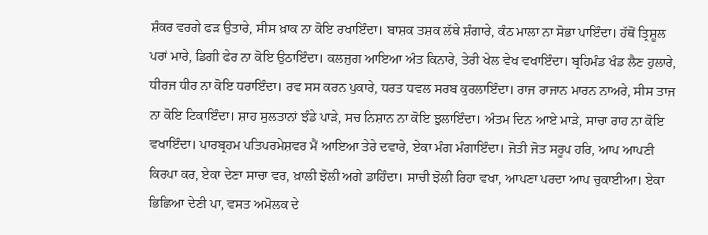ਸ਼ੰਕਰ ਵਰਗੇ ਫੜ ਉਤਾਰੇ, ਸੀਸ ਖ਼ਾਕ ਨਾ ਕੋਇ ਰਖਾਇੰਦਾ। ਬਾਸ਼ਕ ਤਸ਼ਕ ਲੱਥੇ ਸ਼ੰਗਾਰੇ, ਕੰਠ ਮਾਲਾ ਨਾ ਸੋਭਾ ਪਾਇੰਦਾ। ਹੱਥੋਂ ਤ੍ਰਿਸ਼ੂਲ ਪਰਾਂ ਮਾਰੇ, ਡਿਗੀ ਫੇਰ ਨਾ ਕੋਇ ਉਠਾਇੰਦਾ। ਕਲਜੁਗ ਆਇਆ ਅੰਤ ਕਿਨਾਰੇ, ਤੇਰੀ ਖੇਲ ਵੇਖ ਵਖਾਇੰਦਾ। ਬ੍ਰਹਿਮੰਡ ਖੰਡ ਲੈਣ ਹੁਲਾਰੇ, ਧੀਰਜ ਧੀਰ ਨਾ ਕੋਇ ਧਰਾਇੰਦਾ। ਰਵ ਸਸ ਕਰਨ ਪੁਕਾਰੇ, ਧਰਤ ਧਵਲ ਸਰਬ ਕੁਰਲਾਇੰਦਾ। ਰਾਜ ਰਾਜਾਨ ਮਾਰਨ ਨਾਅਰੇ, ਸੀਸ ਤਾਜ ਨਾ ਕੋਇ ਟਿਕਾਇੰਦਾ। ਸ਼ਾਹ ਸੁਲਤਾਨਾਂ ਝੰਡੇ ਪਾੜੇ, ਸਚ ਨਿਸ਼ਾਨ ਨਾ ਕੋਇ ਝੁਲਾਇੰਦਾ। ਅੰਤਮ ਦਿਨ ਆਏ ਮਾੜੇ, ਸਾਚਾ ਰਾਹ ਨਾ ਕੋਇ ਵਖਾਇੰਦਾ। ਪਾਰਬ੍ਰਹਮ ਪਤਿਪਰਮੇਸ਼ਵਰ ਮੈਂ ਆਇਆ ਤੇਰੇ ਦਵਾਰੇ, ਏਕਾ ਮੰਗ ਮੰਗਾਇੰਦਾ। ਜੋਤੀ ਜੋਤ ਸਰੂਪ ਹਰਿ, ਆਪ ਆਪਣੀ ਕਿਰਪਾ ਕਰ, ਏਕਾ ਦੇਣਾ ਸਾਚਾ ਵਰ, ਖ਼ਾਲੀ ਝੋਲੀ ਅਗੇ ਡਾਹਿੰਦਾ। ਸਾਚੀ ਝੋਲੀ ਰਿਹਾ ਵਖਾ, ਆਪਣਾ ਪਰਦਾ ਆਪ ਚੁਕਾਈਆ। ਏਕਾ ਭਿਛਿਆ ਦੇਣੀ ਪਾ, ਵਸਤ ਅਮੋਲਕ ਦੇ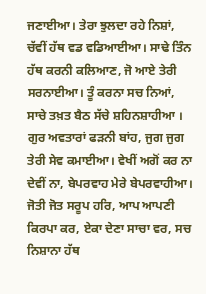ਜਣਾਈਆ। ਤੇਰਾ ਝੁਲਦਾ ਰਹੇ ਨਿਸ਼ਾਂ, ਚੱਵੀਂ ਹੱਥ ਵਡ ਵਡਿਆਈਆ। ਸਾਢੇ ਤਿੰਨ ਹੱਥ ਕਰਨੀ ਕਲਿਆਣ, ਜੋ ਆਏ ਤੇਰੀ ਸਰਨਾਈਆ। ਤੂੰ ਕਰਨਾ ਸਚ ਨਿਆਂ, ਸਾਚੇ ਤਖ਼ਤ ਬੈਠ ਸੱਚੇ ਸ਼ਹਿਨਸ਼ਾਹੀਆ । ਗੁਰ ਅਵਤਾਰਾਂ ਫੜਨੀ ਬਾਂਹ, ਜੁਗ ਜੁਗ ਤੇਰੀ ਸੇਵ ਕਮਾਈਆ। ਵੇਖੀਂ ਅਗੋਂ ਕਰ ਨਾ ਦੇਵੀਂ ਨਾ, ਬੇਪਰਵਾਹ ਮੇਰੇ ਬੇਪਰਵਾਹੀਆ। ਜੋਤੀ ਜੋਤ ਸਰੂਪ ਹਰਿ, ਆਪ ਆਪਣੀ ਕਿਰਪਾ ਕਰ, ਏਕਾ ਦੇਣਾ ਸਾਚਾ ਵਰ, ਸਚ ਨਿਸ਼ਾਨਾ ਹੱਥ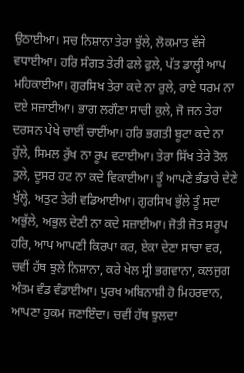ਉਠਾਈਆ। ਸਚ ਨਿਸ਼ਾਨਾ ਤੇਰਾ ਝੁੱਲੇ, ਲੋਕਮਾਤ ਵੱਜੇ ਵਧਾਈਆ। ਹਰਿ ਸੰਗਤ ਤੇਰੀ ਫਲੇ ਫੁਲੇ, ਪੱਤ ਡਾਲ੍ਹੀ ਆਪ ਮਹਿਕਾਈਆ। ਗੁਰਸਿਖ ਤੇਰਾ ਕਦੇ ਨਾ ਰੁਲੇ, ਰਾਏ ਧਰਮ ਨਾ ਦਏ ਸਜ਼ਾਈਆ। ਭਾਗ ਲਗੌਣਾ ਸਾਚੀ ਕੁਲੇ, ਜੋ ਜਨ ਤੇਰਾ ਦਰਸਨ ਪੇਖੇ ਚਾਈਂ ਚਾਈਂਆ। ਹਰਿ ਭਗਤੀ ਬੂਟਾ ਕਦੇ ਨਾ ਹੁੱਲੇ, ਸਿਮਲ ਰੁੱਖ ਨਾ ਰੂਪ ਵਟਾਈਆ। ਤੇਰਾ ਸਿੱਖ ਤੇਰੇ ਤੋਲ ਤੁਲੇ, ਦੂਸਰ ਹਟ ਨਾ ਕਦੇ ਵਿਕਾਈਆ। ਤੂੰ ਆਪਣੇ ਭੰਡਾਰੇ ਦੇਣੇ ਖੁੱਲ੍ਹੇ, ਅਤੁਟ ਤੇਰੀ ਵਡਿਆਈਆ। ਗੁਰਸਿਖ ਭੁੱਲੇ ਤੂੰ ਸਦਾ ਅਭੁੱਲੇ, ਅਭੁਲ ਦੇਣੀ ਨਾ ਕਦੇ ਸਜ਼ਾਈਆ। ਜੋਤੀ ਜੋਤ ਸਰੂਪ ਹਰਿ, ਆਪ ਆਪਣੀ ਕਿਰਪਾ ਕਰ, ਏਕਾ ਦੇਣਾ ਸਾਚਾ ਵਰ, ਚਵੀਂ ਹੱਥ ਝੁਲੇ ਨਿਸ਼ਾਨਾ, ਕਰੇ ਖੇਲ ਸ੍ਰੀ ਭਗਵਾਨਾ, ਕਲਜੁਗ ਅੰਤਮ ਵੰਡ ਵੰਡਾਈਆ। ਪੁਰਖ ਅਬਿਨਾਸ਼ੀ ਹੋ ਮਿਹਰਵਾਨ, ਆਪਣਾ ਹੁਕਮ ਜਣਾਇੰਦਾ। ਚਵੀਂ ਹੱਥ ਝੁਲਦਾ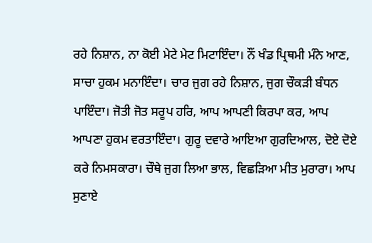ਰਹੇ ਨਿਸ਼ਾਨ, ਨਾ ਕੋਈ ਮੇਟੇ ਮੇਟ ਮਿਟਾਇੰਦਾ। ਨੌਂ ਖੰਡ ਪ੍ਰਿਥਮੀ ਮੰਨੇ ਆਣ, ਸਾਚਾ ਹੁਕਮ ਮਨਾਇੰਦਾ। ਚਾਰ ਜੁਗ ਰਹੇ ਨਿਸ਼ਾਨ, ਜੁਗ ਚੌਕੜੀ ਬੰਧਨ ਪਾਇੰਦਾ। ਜੋਤੀ ਜੋਤ ਸਰੂਪ ਹਰਿ, ਆਪ ਆਪਣੀ ਕਿਰਪਾ ਕਰ, ਆਪ ਆਪਣਾ ਹੁਕਮ ਵਰਤਾਇੰਦਾ। ਗੁਰੂ ਦਵਾਰੇ ਆਇਆ ਗੁਰਦਿਆਲ, ਦੋਏ ਦੋਏ ਕਰੇ ਨਿਮਸਕਾਰਾ। ਚੌਥੇ ਜੁਗ ਲਿਆ ਭਾਲ, ਵਿਛੜਿਆ ਮੀਤ ਮੁਰਾਰਾ। ਆਪ ਸੁਣਾਏ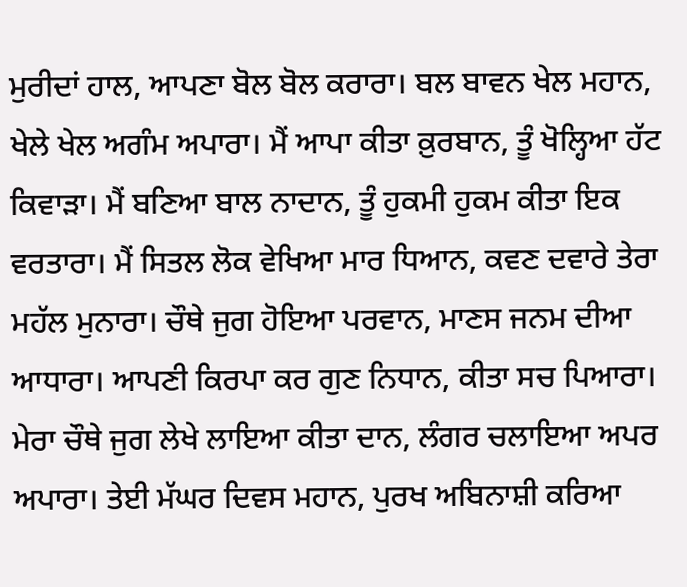ਮੁਰੀਦਾਂ ਹਾਲ, ਆਪਣਾ ਬੋਲ ਬੋਲ ਕਰਾਰਾ। ਬਲ ਬਾਵਨ ਖੇਲ ਮਹਾਨ, ਖੇਲੇ ਖੇਲ ਅਗੰਮ ਅਪਾਰਾ। ਮੈਂ ਆਪਾ ਕੀਤਾ ਕ਼ੁਰਬਾਨ, ਤੂੰ ਖੋਲ੍ਹਿਆ ਹੱਟ ਕਿਵਾੜਾ। ਮੈਂ ਬਣਿਆ ਬਾਲ ਨਾਦਾਨ, ਤੂੰ ਹੁਕਮੀ ਹੁਕਮ ਕੀਤਾ ਇਕ ਵਰਤਾਰਾ। ਮੈਂ ਸਿਤਲ ਲੋਕ ਵੇਖਿਆ ਮਾਰ ਧਿਆਨ, ਕਵਣ ਦਵਾਰੇ ਤੇਰਾ ਮਹੱਲ ਮੁਨਾਰਾ। ਚੌਥੇ ਜੁਗ ਹੋਇਆ ਪਰਵਾਨ, ਮਾਣਸ ਜਨਮ ਦੀਆ ਆਧਾਰਾ। ਆਪਣੀ ਕਿਰਪਾ ਕਰ ਗੁਣ ਨਿਧਾਨ, ਕੀਤਾ ਸਚ ਪਿਆਰਾ। ਮੇਰਾ ਚੌਥੇ ਜੁਗ ਲੇਖੇ ਲਾਇਆ ਕੀਤਾ ਦਾਨ, ਲੰਗਰ ਚਲਾਇਆ ਅਪਰ ਅਪਾਰਾ। ਤੇਈ ਮੱਘਰ ਦਿਵਸ ਮਹਾਨ, ਪੁਰਖ ਅਬਿਨਾਸ਼ੀ ਕਰਿਆ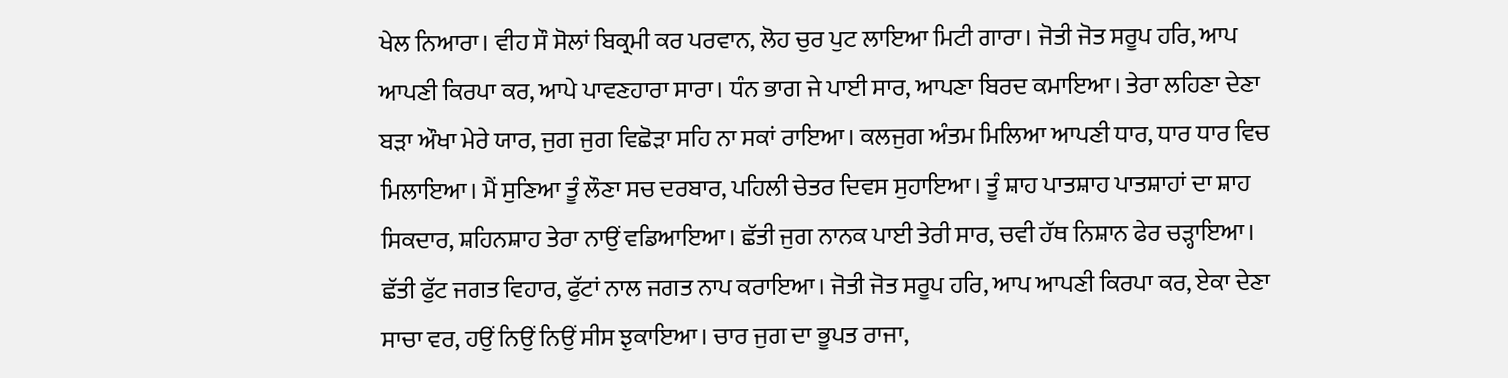ਖੇਲ ਨਿਆਰਾ। ਵੀਹ ਸੌ ਸੋਲਾਂ ਬਿਕ੍ਰਮੀ ਕਰ ਪਰਵਾਨ, ਲੋਹ ਚੁਰ ਪੁਟ ਲਾਇਆ ਮਿਟੀ ਗਾਰਾ। ਜੋਤੀ ਜੋਤ ਸਰੂਪ ਹਰਿ, ਆਪ ਆਪਣੀ ਕਿਰਪਾ ਕਰ, ਆਪੇ ਪਾਵਣਹਾਰਾ ਸਾਰਾ। ਧੰਨ ਭਾਗ ਜੇ ਪਾਈ ਸਾਰ, ਆਪਣਾ ਬਿਰਦ ਕਮਾਇਆ। ਤੇਰਾ ਲਹਿਣਾ ਦੇਣਾ ਬੜਾ ਔਖਾ ਮੇਰੇ ਯਾਰ, ਜੁਗ ਜੁਗ ਵਿਛੋੜਾ ਸਹਿ ਨਾ ਸਕਾਂ ਰਾਇਆ। ਕਲਜੁਗ ਅੰਤਮ ਮਿਲਿਆ ਆਪਣੀ ਧਾਰ, ਧਾਰ ਧਾਰ ਵਿਚ ਮਿਲਾਇਆ। ਮੈਂ ਸੁਣਿਆ ਤੂੰ ਲੌਣਾ ਸਚ ਦਰਬਾਰ, ਪਹਿਲੀ ਚੇਤਰ ਦਿਵਸ ਸੁਹਾਇਆ। ਤੂੰ ਸ਼ਾਹ ਪਾਤਸ਼ਾਹ ਪਾਤਸ਼ਾਹਾਂ ਦਾ ਸ਼ਾਹ ਸਿਕਦਾਰ, ਸ਼ਹਿਨਸ਼ਾਹ ਤੇਰਾ ਨਾਉਂ ਵਡਿਆਇਆ। ਛੱਤੀ ਜੁਗ ਨਾਨਕ ਪਾਈ ਤੇਰੀ ਸਾਰ, ਚਵੀ ਹੱਥ ਨਿਸ਼ਾਨ ਫੇਰ ਚੜ੍ਹਾਇਆ। ਛੱਤੀ ਫੁੱਟ ਜਗਤ ਵਿਹਾਰ, ਫੁੱਟਾਂ ਨਾਲ ਜਗਤ ਨਾਪ ਕਰਾਇਆ। ਜੋਤੀ ਜੋਤ ਸਰੂਪ ਹਰਿ, ਆਪ ਆਪਣੀ ਕਿਰਪਾ ਕਰ, ਏਕਾ ਦੇਣਾ ਸਾਚਾ ਵਰ, ਹਉਂ ਨਿਉਂ ਨਿਉਂ ਸੀਸ ਝੁਕਾਇਆ। ਚਾਰ ਜੁਗ ਦਾ ਭੂਪਤ ਰਾਜਾ,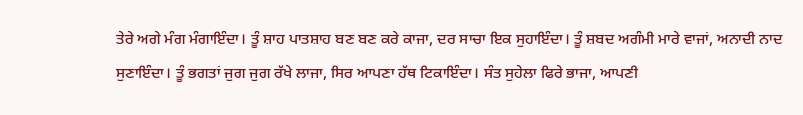ਤੇਰੇ ਅਗੇ ਮੰਗ ਮੰਗਾਇੰਦਾ। ਤੂੰ ਸ਼ਾਹ ਪਾਤਸ਼ਾਹ ਬਣ ਬਣ ਕਰੇ ਕਾਜਾ, ਦਰ ਸਾਚਾ ਇਕ ਸੁਹਾਇੰਦਾ। ਤੂੰ ਸ਼ਬਦ ਅਗੰਮੀ ਮਾਰੇ ਵਾਜਾਂ, ਅਨਾਦੀ ਨਾਦ ਸੁਣਾਇੰਦਾ। ਤੂੰ ਭਗਤਾਂ ਜੁਗ ਜੁਗ ਰੱਖੇ ਲਾਜਾ, ਸਿਰ ਆਪਣਾ ਹੱਥ ਟਿਕਾਇੰਦਾ। ਸੰਤ ਸੁਹੇਲਾ ਫਿਰੇ ਭਾਜਾ, ਆਪਣੀ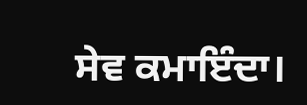ਸੇਵ ਕਮਾਇੰਦਾ।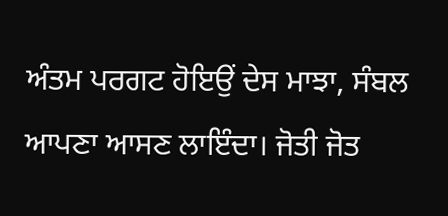ਅੰਤਮ ਪਰਗਟ ਹੋਇਉਂ ਦੇਸ ਮਾਝਾ, ਸੰਬਲ ਆਪਣਾ ਆਸਣ ਲਾਇੰਦਾ। ਜੋਤੀ ਜੋਤ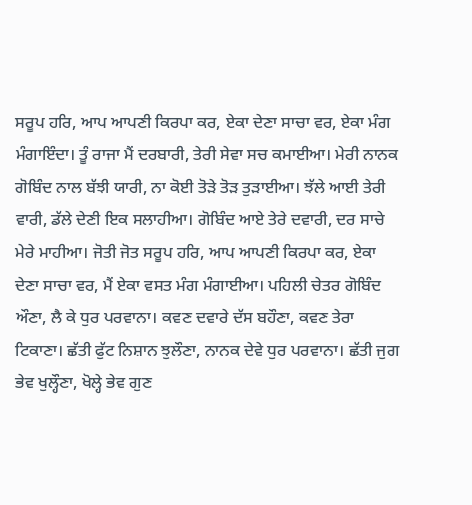ਸਰੂਪ ਹਰਿ, ਆਪ ਆਪਣੀ ਕਿਰਪਾ ਕਰ, ਏਕਾ ਦੇਣਾ ਸਾਚਾ ਵਰ, ਏਕਾ ਮੰਗ ਮੰਗਾਇੰਦਾ। ਤੂੰ ਰਾਜਾ ਮੈਂ ਦਰਬਾਰੀ, ਤੇਰੀ ਸੇਵਾ ਸਚ ਕਮਾਈਆ। ਮੇਰੀ ਨਾਨਕ ਗੋਬਿੰਦ ਨਾਲ ਬੱਝੀ ਯਾਰੀ, ਨਾ ਕੋਈ ਤੋੜੇ ਤੋੜ ਤੁੜਾਈਆ। ਝੱਲੇ ਆਈ ਤੇਰੀ ਵਾਰੀ, ਡੱਲੇ ਦੇਣੀ ਇਕ ਸਲਾਹੀਆ। ਗੋਬਿੰਦ ਆਏ ਤੇਰੇ ਦਵਾਰੀ, ਦਰ ਸਾਚੇ ਮੇਰੇ ਮਾਹੀਆ। ਜੋਤੀ ਜੋਤ ਸਰੂਪ ਹਰਿ, ਆਪ ਆਪਣੀ ਕਿਰਪਾ ਕਰ, ਏਕਾ ਦੇਣਾ ਸਾਚਾ ਵਰ, ਮੈਂ ਏਕਾ ਵਸਤ ਮੰਗ ਮੰਗਾਈਆ। ਪਹਿਲੀ ਚੇਤਰ ਗੋਬਿੰਦ ਔਣਾ, ਲੈ ਕੇ ਧੁਰ ਪਰਵਾਨਾ। ਕਵਣ ਦਵਾਰੇ ਦੱਸ ਬਹੌਣਾ, ਕਵਣ ਤੇਰਾ ਟਿਕਾਣਾ। ਛੱਤੀ ਫੁੱਟ ਨਿਸ਼ਾਨ ਝੁਲੌਣਾ, ਨਾਨਕ ਦੇਵੇ ਧੁਰ ਪਰਵਾਨਾ। ਛੱਤੀ ਜੁਗ ਭੇਵ ਖੁਲ੍ਹੌਣਾ, ਖੋਲ੍ਹੇ ਭੇਵ ਗੁਣ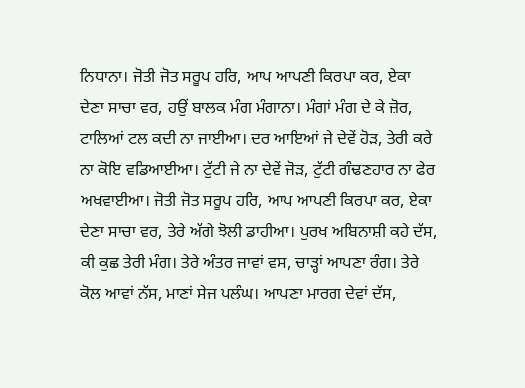ਨਿਧਾਨਾ। ਜੋਤੀ ਜੋਤ ਸਰੂਪ ਹਰਿ, ਆਪ ਆਪਣੀ ਕਿਰਪਾ ਕਰ, ਏਕਾ ਦੇਣਾ ਸਾਚਾ ਵਰ, ਹਉਂ ਬਾਲਕ ਮੰਗ ਮੰਗਾਨਾ। ਮੰਗਾਂ ਮੰਗ ਦੇ ਕੇ ਜ਼ੋਰ, ਟਾਲਿਆਂ ਟਲ ਕਦੀ ਨਾ ਜਾਈਆ। ਦਰ ਆਇਆਂ ਜੇ ਦੇਵੇਂ ਹੋੜ, ਤੇਰੀ ਕਰੇ ਨਾ ਕੋਇ ਵਡਿਆਈਆ। ਟੁੱਟੀ ਜੇ ਨਾ ਦੇਵੇਂ ਜੋੜ, ਟੁੱਟੀ ਗੰਢਣਹਾਰ ਨਾ ਫੇਰ ਅਖਵਾਈਆ। ਜੋਤੀ ਜੋਤ ਸਰੂਪ ਹਰਿ, ਆਪ ਆਪਣੀ ਕਿਰਪਾ ਕਰ, ਏਕਾ ਦੇਣਾ ਸਾਚਾ ਵਰ, ਤੇਰੇ ਅੱਗੇ ਝੋਲੀ ਡਾਹੀਆ। ਪੁਰਖ ਅਬਿਨਾਸ਼ੀ ਕਹੇ ਦੱਸ, ਕੀ ਕੁਛ ਤੇਰੀ ਮੰਗ। ਤੇਰੇ ਅੰਤਰ ਜਾਵਾਂ ਵਸ, ਚਾੜ੍ਹਾਂ ਆਪਣਾ ਰੰਗ। ਤੇਰੇ ਕੋਲ ਆਵਾਂ ਨੱਸ, ਮਾਣਾਂ ਸੇਜ ਪਲੰਘ। ਆਪਣਾ ਮਾਰਗ ਦੇਵਾਂ ਦੱਸ,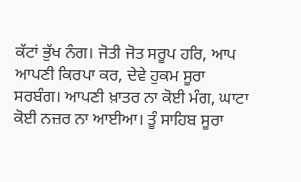ਕੱਟਾਂ ਭੁੱਖ ਨੰਗ। ਜੋਤੀ ਜੋਤ ਸਰੂਪ ਹਰਿ, ਆਪ ਆਪਣੀ ਕਿਰਪਾ ਕਰ, ਦੇਵੇ ਹੁਕਮ ਸੂਰਾ ਸਰਬੰਗ। ਆਪਣੀ ਖ਼ਾਤਰ ਨਾ ਕੋਈ ਮੰਗ, ਘਾਟਾ ਕੋਈ ਨਜ਼ਰ ਨਾ ਆਈਆ। ਤੂੰ ਸਾਹਿਬ ਸੂਰਾ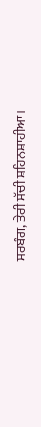ਸਰਬੰਗ, ਤੇਰੀ ਸੱਚੀ ਸ਼ਹਿਨਸ਼ਾਹੀਆ।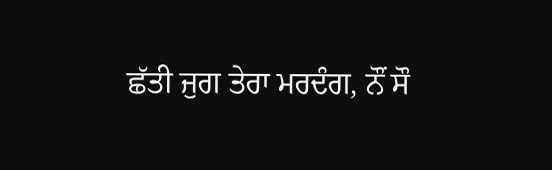ਛੱਤੀ ਜੁਗ ਤੇਰਾ ਮਰਦੰਗ, ਨੌਂ ਸੌ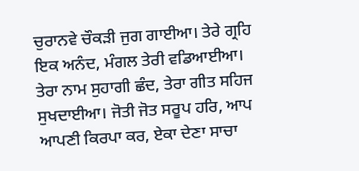ਚੁਰਾਨਵੇ ਚੌਕੜੀ ਜੁਗ ਗਾਈਆ। ਤੇਰੇ ਗ੍ਰਹਿ ਇਕ ਅਨੰਦ, ਮੰਗਲ ਤੇਰੀ ਵਡਿਆਈਆ। ਤੇਰਾ ਨਾਮ ਸੁਹਾਗੀ ਛੰਦ, ਤੇਰਾ ਗੀਤ ਸਹਿਜ ਸੁਖਦਾਈਆ। ਜੋਤੀ ਜੋਤ ਸਰੂਪ ਹਰਿ, ਆਪ ਆਪਣੀ ਕਿਰਪਾ ਕਰ, ਏਕਾ ਦੇਣਾ ਸਾਚਾ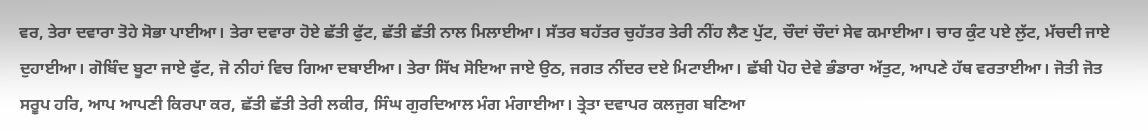ਵਰ, ਤੇਰਾ ਦਵਾਰਾ ਤੋਹੇ ਸੋਭਾ ਪਾਈਆ। ਤੇਰਾ ਦਵਾਰਾ ਹੋਏ ਛੱਤੀ ਫੁੱਟ, ਛੱਤੀ ਛੱਤੀ ਨਾਲ ਮਿਲਾਈਆ। ਸੱਤਰ ਬਹੱਤਰ ਚੁਹੱਤਰ ਤੇਰੀ ਨੀਂਹ ਲੈਣ ਪੁੱਟ, ਚੌਦਾਂ ਚੌਦਾਂ ਸੇਵ ਕਮਾਈਆ। ਚਾਰ ਕੁੰਟ ਪਏ ਲੁੱਟ, ਮੱਚਦੀ ਜਾਏ ਦੁਹਾਈਆ। ਗੋਬਿੰਦ ਬੂਟਾ ਜਾਏ ਫੁੱਟ, ਜੋ ਨੀਹਾਂ ਵਿਚ ਗਿਆ ਦਬਾਈਆ। ਤੇਰਾ ਸਿੱਖ ਸੋਇਆ ਜਾਏ ਉਠ, ਜਗਤ ਨੀਂਦਰ ਦਏ ਮਿਟਾਈਆ। ਛੱਬੀ ਪੋਹ ਦੇਵੇ ਭੰਡਾਰਾ ਅੱਤੁਟ, ਆਪਣੇ ਹੱਥ ਵਰਤਾਈਆ। ਜੋਤੀ ਜੋਤ ਸਰੂਪ ਹਰਿ, ਆਪ ਆਪਣੀ ਕਿਰਪਾ ਕਰ, ਛੱਤੀ ਛੱਤੀ ਤੇਰੀ ਲਕੀਰ, ਸਿੰਘ ਗੁਰਦਿਆਲ ਮੰਗ ਮੰਗਾਈਆ। ਤ੍ਰੇਤਾ ਦਵਾਪਰ ਕਲਜੁਗ ਬਣਿਆ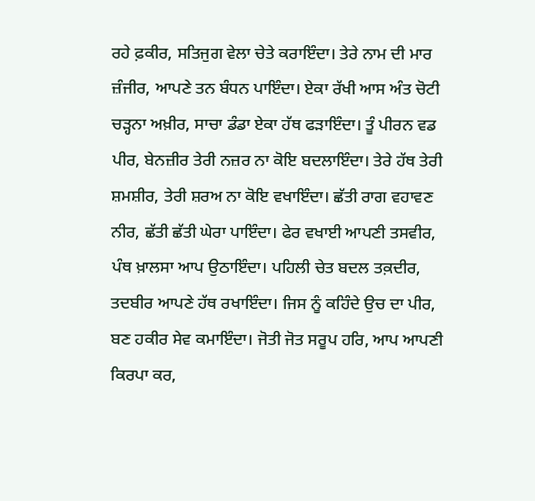ਰਹੇ ਫ਼ਕੀਰ, ਸਤਿਜੁਗ ਵੇਲਾ ਚੇਤੇ ਕਰਾਇੰਦਾ। ਤੇਰੇ ਨਾਮ ਦੀ ਮਾਰ ਜ਼ੰਜੀਰ, ਆਪਣੇ ਤਨ ਬੰਧਨ ਪਾਇੰਦਾ। ਏਕਾ ਰੱਖੀ ਆਸ ਅੰਤ ਚੋਟੀ ਚੜ੍ਹਨਾ ਅਖ਼ੀਰ, ਸਾਚਾ ਡੰਡਾ ਏਕਾ ਹੱਥ ਫੜਾਇੰਦਾ। ਤੂੰ ਪੀਰਨ ਵਡ ਪੀਰ, ਬੇਨਜ਼ੀਰ ਤੇਰੀ ਨਜ਼ਰ ਨਾ ਕੋਇ ਬਦਲਾਇੰਦਾ। ਤੇਰੇ ਹੱਥ ਤੇਰੀ ਸ਼ਮਸ਼ੀਰ, ਤੇਰੀ ਸ਼ਰਅ ਨਾ ਕੋਇ ਵਖਾਇੰਦਾ। ਛੱਤੀ ਰਾਗ ਵਹਾਵਣ ਨੀਰ, ਛੱਤੀ ਛੱਤੀ ਘੇਰਾ ਪਾਇੰਦਾ। ਫੇਰ ਵਖਾਈ ਆਪਣੀ ਤਸਵੀਰ, ਪੰਥ ਖ਼ਾਲਸਾ ਆਪ ਉਠਾਇੰਦਾ। ਪਹਿਲੀ ਚੇਤ ਬਦਲ ਤਕ਼ਦੀਰ, ਤਦਬੀਰ ਆਪਣੇ ਹੱਥ ਰਖਾਇੰਦਾ। ਜਿਸ ਨੂੰ ਕਹਿੰਦੇ ਉਚ ਦਾ ਪੀਰ, ਬਣ ਹਕੀਰ ਸੇਵ ਕਮਾਇੰਦਾ। ਜੋਤੀ ਜੋਤ ਸਰੂਪ ਹਰਿ, ਆਪ ਆਪਣੀ ਕਿਰਪਾ ਕਰ,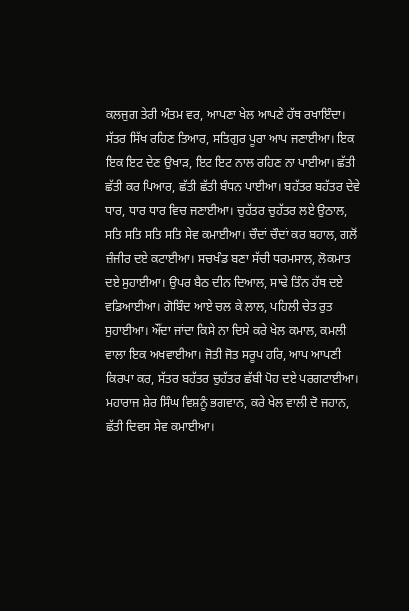ਕਲਜੁਗ ਤੇਰੀ ਅੰਤਮ ਵਰ, ਆਪਣਾ ਖੇਲ ਆਪਣੇ ਹੱਥ ਰਖਾਇੰਦਾ। ਸੱਤਰ ਸਿੱਖ ਰਹਿਣ ਤਿਆਰ, ਸਤਿਗੁਰ ਪੂਰਾ ਆਪ ਜਣਾਈਆ। ਇਕ ਇਕ ਇਟ ਦੇਣ ਉਖਾੜ, ਇਟ ਇਟ ਨਾਲ ਰਹਿਣ ਨਾ ਪਾਈਆ। ਛੱਤੀ ਛੱਤੀ ਕਰ ਪਿਆਰ, ਛੱਤੀ ਛੱਤੀ ਬੰਧਨ ਪਾਈਆ। ਬਹੱਤਰ ਬਹੱਤਰ ਦੇਵੇ ਧਾਰ, ਧਾਰ ਧਾਰ ਵਿਚ ਜਣਾਈਆ। ਚੁਹੱਤਰ ਚੁਹੱਤਰ ਲਏ ਉਠਾਲ, ਸਤਿ ਸਤਿ ਸਤਿ ਸਤਿ ਸੇਵ ਕਮਾਈਆ। ਚੌਦਾਂ ਚੌਦਾਂ ਕਰ ਬਹਾਲ, ਗਲੋਂ ਜ਼ੰਜੀਰ ਦਏ ਕਟਾਈਆ। ਸਚਖੰਡ ਬਣਾ ਸੱਚੀ ਧਰਮਸਾਲ, ਲੋਕਮਾਤ ਦਏ ਸੁਹਾਈਆ। ਉਪਰ ਬੈਠ ਦੀਨ ਦਿਆਲ, ਸਾਢੇ ਤਿੰਨ ਹੱਥ ਦਏ ਵਡਿਆਈਆ। ਗੋਬਿੰਦ ਆਏ ਚਲ ਕੇ ਲਾਲ, ਪਹਿਲੀ ਚੇਤ ਰੁਤ ਸੁਹਾਈਆ। ਔਂਦਾ ਜਾਂਦਾ ਕਿਸੇ ਨਾ ਦਿਸੇ ਕਰੇ ਖੇਲ ਕਮਾਲ, ਕਮਲੀ ਵਾਲਾ ਇਕ ਅਖਵਾਈਆ। ਜੋਤੀ ਜੋਤ ਸਰੂਪ ਹਰਿ, ਆਪ ਆਪਣੀ ਕਿਰਪਾ ਕਰ, ਸੱਤਰ ਬਹੱਤਰ ਚੁਹੱਤਰ ਛੱਬੀ ਪੋਹ ਦਏ ਪਰਗਟਾਈਆ। ਮਹਾਰਾਜ ਸ਼ੇਰ ਸਿੰਘ ਵਿਸ਼ਨੂੰ ਭਗਵਾਨ, ਕਰੇ ਖੇਲ ਵਾਲੀ ਦੋ ਜਹਾਨ, ਛੱਤੀ ਦਿਵਸ ਸੇਵ ਕਮਾਈਆ।